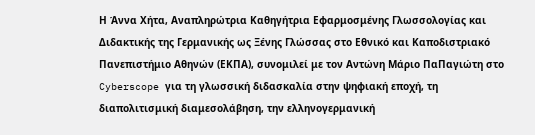Η Άννα Χήτα, Αναπληρώτρια Καθηγήτρια Εφαρμοσμένης Γλωσσολογίας και Διδακτικής της Γερμανικής ως Ξένης Γλώσσας στο Εθνικό και Καποδιστριακό Πανεπιστήμιο Αθηνών (ΕΚΠΑ), συνομιλεί με τον Αντώνη Μάριο ΠαΠαγιώτη στο Cyberscope για τη γλωσσική διδασκαλία στην ψηφιακή εποχή, τη διαπολιτισμική διαμεσολάβηση, την ελληνογερμανική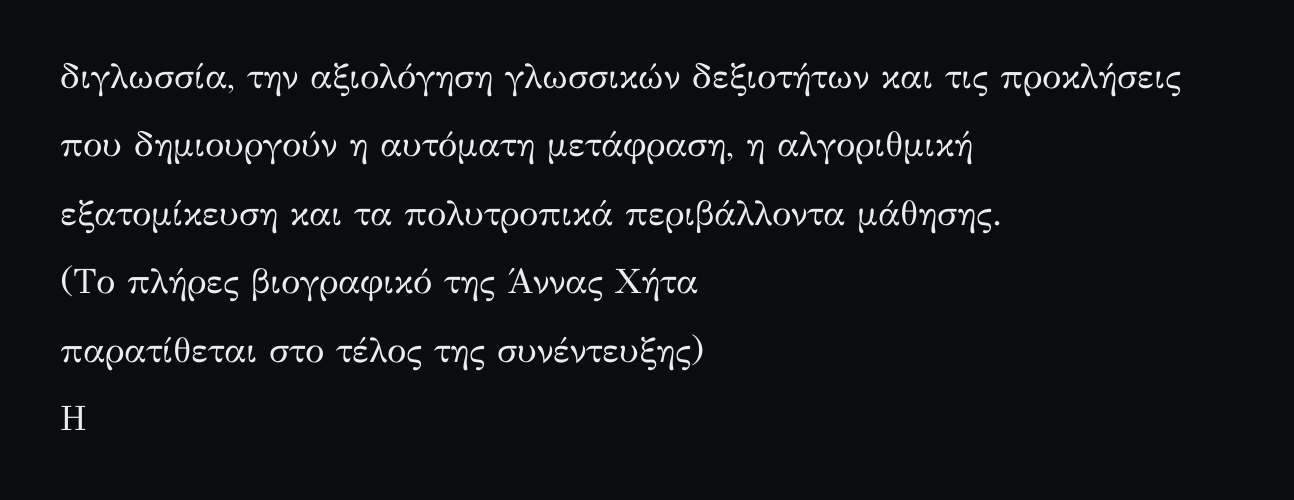διγλωσσία, την αξιολόγηση γλωσσικών δεξιοτήτων και τις προκλήσεις που δημιουργούν η αυτόματη μετάφραση, η αλγοριθμική εξατομίκευση και τα πολυτροπικά περιβάλλοντα μάθησης.
(Το πλήρες βιογραφικό της Άννας Χήτα
παρατίθεται στο τέλος της συνέντευξης)
Η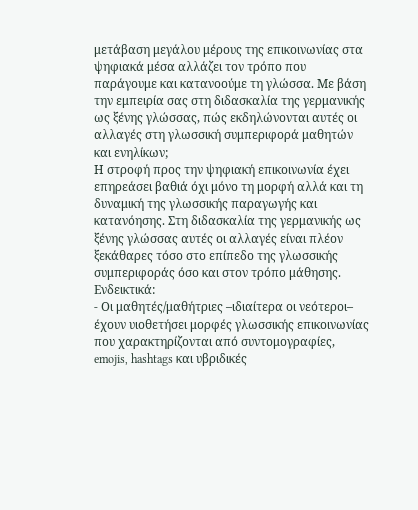μετάβαση μεγάλου μέρους της επικοινωνίας στα ψηφιακά μέσα αλλάζει τον τρόπο που παράγουμε και κατανοούμε τη γλώσσα. Με βάση την εμπειρία σας στη διδασκαλία της γερμανικής ως ξένης γλώσσας, πώς εκδηλώνονται αυτές οι αλλαγές στη γλωσσική συμπεριφορά μαθητών και ενηλίκων;
Η στροφή προς την ψηφιακή επικοινωνία έχει επηρεάσει βαθιά όχι μόνο τη μορφή αλλά και τη δυναμική της γλωσσικής παραγωγής και κατανόησης. Στη διδασκαλία της γερμανικής ως ξένης γλώσσας αυτές οι αλλαγές είναι πλέον ξεκάθαρες τόσο στο επίπεδο της γλωσσικής συμπεριφοράς όσο και στον τρόπο μάθησης. Ενδεικτικά:
- Οι μαθητές/μαθήτριες –ιδιαίτερα οι νεότεροι– έχουν υιοθετήσει μορφές γλωσσικής επικοινωνίας που χαρακτηρίζονται από συντομογραφίες, emojis, hashtags και υβριδικές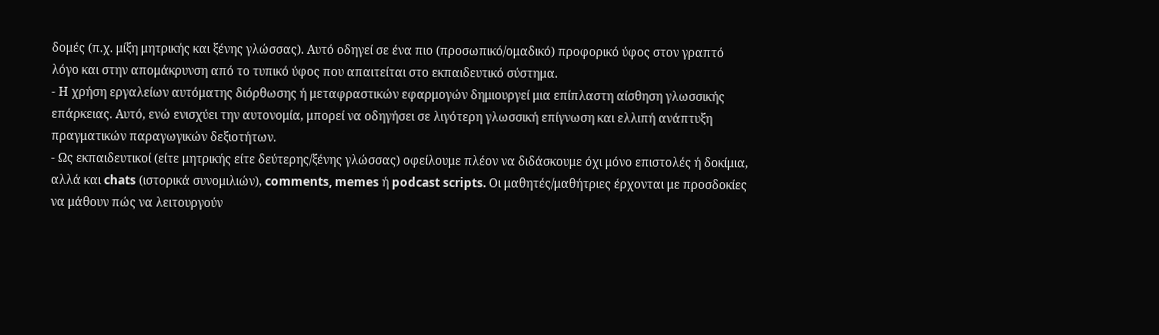δομές (π.χ. μίξη μητρικής και ξένης γλώσσας). Αυτό οδηγεί σε ένα πιο (προσωπικό/ομαδικό) προφορικό ύφος στον γραπτό λόγο και στην απομάκρυνση από το τυπικό ύφος που απαιτείται στο εκπαιδευτικό σύστημα.
- Η χρήση εργαλείων αυτόματης διόρθωσης ή μεταφραστικών εφαρμογών δημιουργεί μια επίπλαστη αίσθηση γλωσσικής επάρκειας. Αυτό, ενώ ενισχύει την αυτονομία, μπορεί να οδηγήσει σε λιγότερη γλωσσική επίγνωση και ελλιπή ανάπτυξη πραγματικών παραγωγικών δεξιοτήτων.
- Ως εκπαιδευτικοί (είτε μητρικής είτε δεύτερης/ξένης γλώσσας) οφείλουμε πλέον να διδάσκουμε όχι μόνο επιστολές ή δοκίμια, αλλά και chats (ιστορικά συνομιλιών), comments, memes ή podcast scripts. Οι μαθητές/μαθήτριες έρχονται με προσδοκίες να μάθουν πώς να λειτουργούν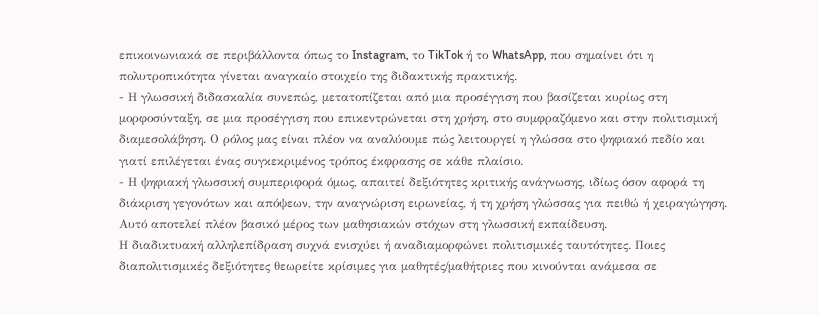επικοινωνιακά σε περιβάλλοντα όπως το Instagram, το TikTok ή το WhatsApp, που σημαίνει ότι η πολυτροπικότητα γίνεται αναγκαίο στοιχείο της διδακτικής πρακτικής.
- Η γλωσσική διδασκαλία συνεπώς, μετατοπίζεται από μια προσέγγιση που βασίζεται κυρίως στη μορφοσύνταξη, σε μια προσέγγιση που επικεντρώνεται στη χρήση, στο συμφραζόμενο και στην πολιτισμική διαμεσολάβηση. Ο ρόλος μας είναι πλέον να αναλύουμε πώς λειτουργεί η γλώσσα στο ψηφιακό πεδίο και γιατί επιλέγεται ένας συγκεκριμένος τρόπος έκφρασης σε κάθε πλαίσιο.
- Η ψηφιακή γλωσσική συμπεριφορά όμως, απαιτεί δεξιότητες κριτικής ανάγνωσης, ιδίως όσον αφορά τη διάκριση γεγονότων και απόψεων, την αναγνώριση ειρωνείας, ή τη χρήση γλώσσας για πειθώ ή χειραγώγηση. Αυτό αποτελεί πλέον βασικό μέρος των μαθησιακών στόχων στη γλωσσική εκπαίδευση.
Η διαδικτυακή αλληλεπίδραση συχνά ενισχύει ή αναδιαμορφώνει πολιτισμικές ταυτότητες. Ποιες διαπολιτισμικές δεξιότητες θεωρείτε κρίσιμες για μαθητές/μαθήτριες που κινούνται ανάμεσα σε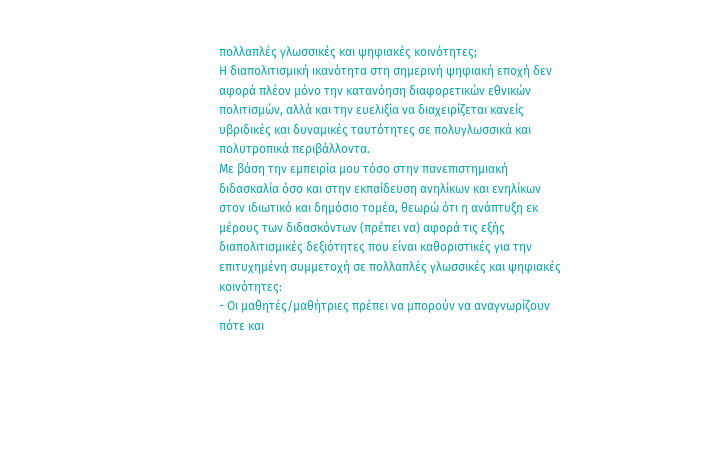πολλαπλές γλωσσικές και ψηφιακές κοινότητες;
Η διαπολιτισμική ικανότητα στη σημερινή ψηφιακή εποχή δεν αφορά πλέον μόνο την κατανόηση διαφορετικών εθνικών πολιτισμών, αλλά και την ευελιξία να διαχειρίζεται κανείς υβριδικές και δυναμικές ταυτότητες σε πολυγλωσσικά και πολυτροπικά περιβάλλοντα.
Με βάση την εμπειρία μου τόσο στην πανεπιστημιακή διδασκαλία όσο και στην εκπαίδευση ανηλίκων και ενηλίκων στον ιδιωτικό και δημόσιο τομέα, θεωρώ ότι η ανάπτυξη εκ μέρους των διδασκόντων (πρέπει να) αφορά τις εξής διαπολιτισμικές δεξιότητες που είναι καθοριστικές για την επιτυχημένη συμμετοχή σε πολλαπλές γλωσσικές και ψηφιακές κοινότητες:
- Οι μαθητές/μαθήτριες πρέπει να μπορούν να αναγνωρίζουν πότε και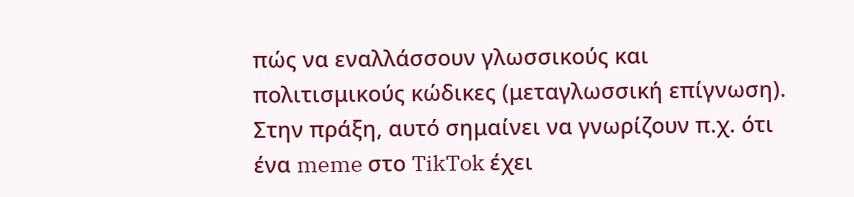πώς να εναλλάσσουν γλωσσικούς και πολιτισμικούς κώδικες (μεταγλωσσική επίγνωση). Στην πράξη, αυτό σημαίνει να γνωρίζουν π.χ. ότι ένα meme στο TikTok έχει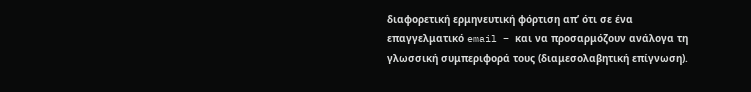διαφορετική ερμηνευτική φόρτιση απ’ ότι σε ένα επαγγελματικό email – και να προσαρμόζουν ανάλογα τη γλωσσική συμπεριφορά τους (διαμεσολαβητική επίγνωση).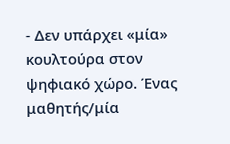- Δεν υπάρχει «μία» κουλτούρα στον ψηφιακό χώρο. Ένας μαθητής/μία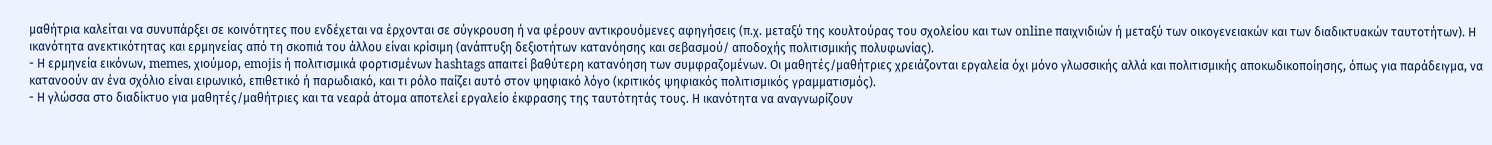μαθήτρια καλείται να συνυπάρξει σε κοινότητες που ενδέχεται να έρχονται σε σύγκρουση ή να φέρουν αντικρουόμενες αφηγήσεις (π.χ. μεταξύ της κουλτούρας του σχολείου και των online παιχνιδιών ή μεταξύ των οικογενειακών και των διαδικτυακών ταυτοτήτων). Η ικανότητα ανεκτικότητας και ερμηνείας από τη σκοπιά του άλλου είναι κρίσιμη (ανάπτυξη δεξιοτήτων κατανόησης και σεβασμού/ αποδοχής πολιτισμικής πολυφωνίας).
- Η ερμηνεία εικόνων, memes, χιούμορ, emojis ή πολιτισμικά φορτισμένων hashtags απαιτεί βαθύτερη κατανόηση των συμφραζομένων. Οι μαθητές/μαθήτριες χρειάζονται εργαλεία όχι μόνο γλωσσικής αλλά και πολιτισμικής αποκωδικοποίησης, όπως για παράδειγμα, να κατανοούν αν ένα σχόλιο είναι ειρωνικό, επιθετικό ή παρωδιακό, και τι ρόλο παίζει αυτό στον ψηφιακό λόγο (κριτικός ψηφιακός πολιτισμικός γραμματισμός).
- Η γλώσσα στο διαδίκτυο για μαθητές/μαθήτριες και τα νεαρά άτομα αποτελεί εργαλείο έκφρασης της ταυτότητάς τους. Η ικανότητα να αναγνωρίζουν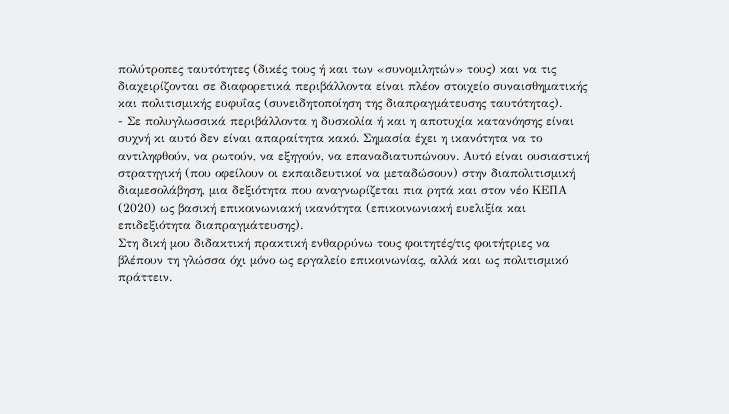πολύτροπες ταυτότητες (δικές τους ή και των «συνομιλητών» τους) και να τις διαχειρίζονται σε διαφορετικά περιβάλλοντα είναι πλέον στοιχείο συναισθηματικής και πολιτισμικής ευφυΐας (συνειδητοποίηση της διαπραγμάτευσης ταυτότητας).
- Σε πολυγλωσσικά περιβάλλοντα η δυσκολία ή και η αποτυχία κατανόησης είναι συχνή κι αυτό δεν είναι απαραίτητα κακό. Σημασία έχει η ικανότητα να το αντιληφθούν, να ρωτούν, να εξηγούν, να επαναδιατυπώνουν. Αυτό είναι ουσιαστική στρατηγική (που οφείλουν οι εκπαιδευτικοί να μεταδώσουν) στην διαπολιτισμική διαμεσολάβηση, μια δεξιότητα που αναγνωρίζεται πια ρητά και στον νέο ΚΕΠΑ (2020) ως βασική επικοινωνιακή ικανότητα (επικοινωνιακή ευελιξία και επιδεξιότητα διαπραγμάτευσης).
Στη δική μου διδακτική πρακτική ενθαρρύνω τους φοιτητές/τις φοιτήτριες να βλέπουν τη γλώσσα όχι μόνο ως εργαλείο επικοινωνίας, αλλά και ως πολιτισμικό πράττειν.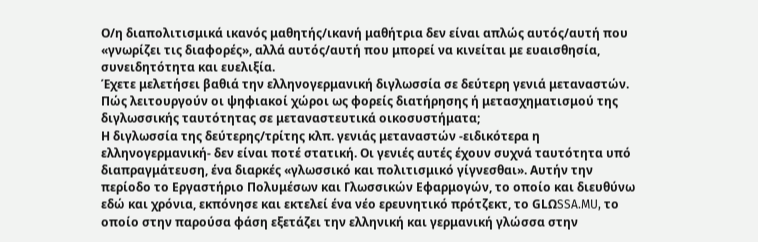Ο/η διαπολιτισμικά ικανός μαθητής/ικανή μαθήτρια δεν είναι απλώς αυτός/αυτή που «γνωρίζει τις διαφορές», αλλά αυτός/αυτή που μπορεί να κινείται με ευαισθησία, συνειδητότητα και ευελιξία.
Έχετε μελετήσει βαθιά την ελληνογερμανική διγλωσσία σε δεύτερη γενιά μεταναστών. Πώς λειτουργούν οι ψηφιακοί χώροι ως φορείς διατήρησης ή μετασχηματισμού της διγλωσσικής ταυτότητας σε μεταναστευτικά οικοσυστήματα;
Η διγλωσσία της δεύτερης/τρίτης κλπ. γενιάς μεταναστών -ειδικότερα η ελληνογερμανική- δεν είναι ποτέ στατική. Οι γενιές αυτές έχουν συχνά ταυτότητα υπό διαπραγμάτευση, ένα διαρκές «γλωσσικό και πολιτισμικό γίγνεσθαι». Αυτήν την περίοδο το Εργαστήριο Πολυμέσων και Γλωσσικών Εφαρμογών, το οποίο και διευθύνω εδώ και χρόνια, εκπόνησε και εκτελεί ένα νέο ερευνητικό πρότζεκτ, το GLΩSSA.MU, το οποίο στην παρούσα φάση εξετάζει την ελληνική και γερμανική γλώσσα στην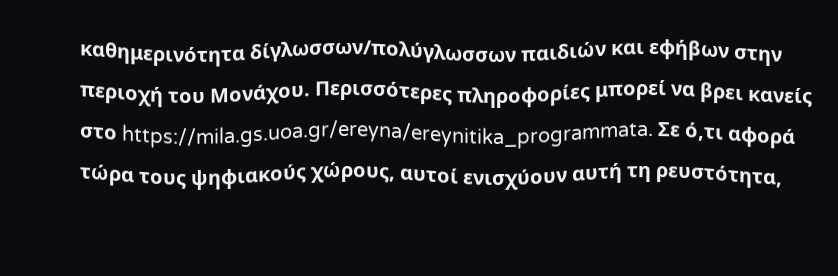καθημερινότητα δίγλωσσων/πολύγλωσσων παιδιών και εφήβων στην περιοχή του Μονάχου. Περισσότερες πληροφορίες μπορεί να βρει κανείς στο https://mila.gs.uoa.gr/ereyna/ereynitika_programmata. Σε ό,τι αφορά τώρα τους ψηφιακούς χώρους, αυτοί ενισχύουν αυτή τη ρευστότητα,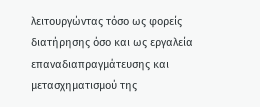λειτουργώντας τόσο ως φορείς διατήρησης όσο και ως εργαλεία επαναδιαπραγμάτευσης και μετασχηματισμού της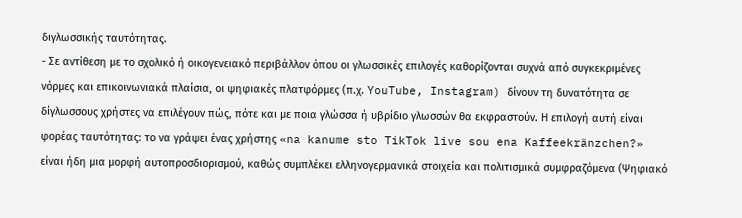διγλωσσικής ταυτότητας.
- Σε αντίθεση με το σχολικό ή οικογενειακό περιβάλλον όπου οι γλωσσικές επιλογές καθορίζονται συχνά από συγκεκριμένες νόρμες και επικοινωνιακά πλαίσια, οι ψηφιακές πλατφόρμες (π.χ. YouTube, Instagram) δίνουν τη δυνατότητα σε δίγλωσσους χρήστες να επιλέγουν πώς, πότε και με ποια γλώσσα ή υβρίδιο γλωσσών θα εκφραστούν. Η επιλογή αυτή είναι φορέας ταυτότητας: το να γράψει ένας χρήστης «na kanume sto TikTok live sou ena Kaffeekränzchen?» είναι ήδη μια μορφή αυτοπροσδιορισμού, καθώς συμπλέκει ελληνογερμανικά στοιχεία και πολιτισμικά συμφραζόμενα (Ψηφιακό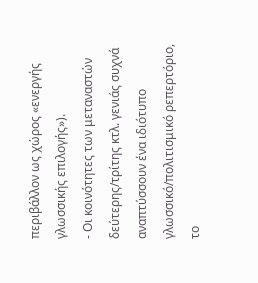περιβάλλον ως χώρος «ενεργής γλωσσικής επιλογής»).
- Οι κοινότητες των μεταναστών δεύτερης/τρίτης κτλ. γενιάς συχνά αναπτύσσουν ένα ιδιότυπο γλωσσικό/πολιτισμικό ρεπερτόριο, το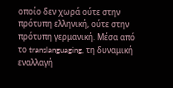οποίο δεν χωρά ούτε στην πρότυπη ελληνική, ούτε στην πρότυπη γερμανική. Μέσα από το translanguaging, τη δυναμική εναλλαγή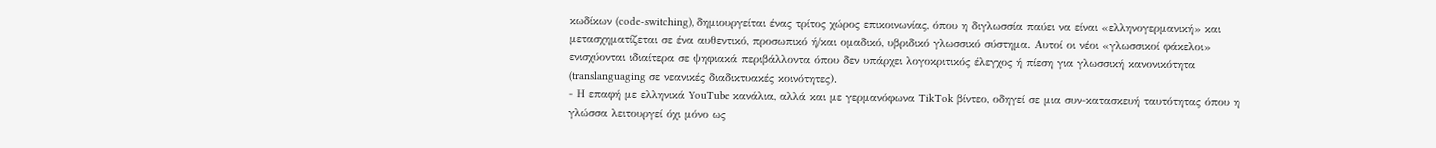κωδίκων (code-switching), δημιουργείται ένας τρίτος χώρος επικοινωνίας, όπου η διγλωσσία παύει να είναι «ελληνογερμανική» και μετασχηματίζεται σε ένα αυθεντικό, προσωπικό ή/και ομαδικό, υβριδικό γλωσσικό σύστημα. Αυτοί οι νέοι «γλωσσικοί φάκελοι» ενισχύονται ιδιαίτερα σε ψηφιακά περιβάλλοντα όπου δεν υπάρχει λογοκριτικός έλεγχος ή πίεση για γλωσσική κανονικότητα (translanguaging σε νεανικές διαδικτυακές κοινότητες).
- Η επαφή με ελληνικά YouTube κανάλια, αλλά και με γερμανόφωνα TikTok βίντεο, οδηγεί σε μια συν-κατασκευή ταυτότητας όπου η γλώσσα λειτουργεί όχι μόνο ως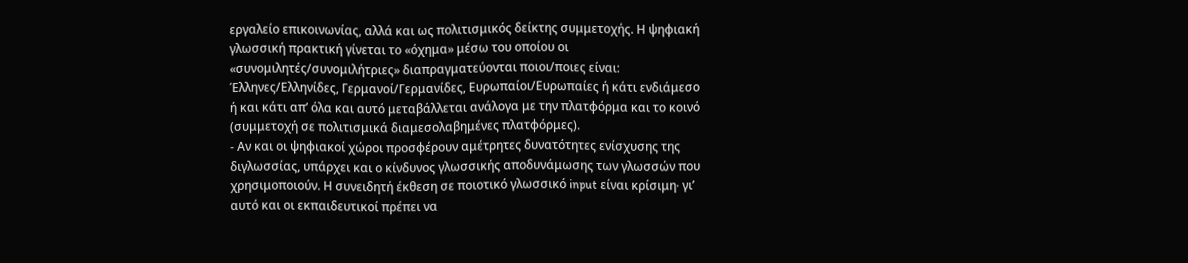εργαλείο επικοινωνίας, αλλά και ως πολιτισμικός δείκτης συμμετοχής. Η ψηφιακή γλωσσική πρακτική γίνεται το «όχημα» μέσω του οποίου οι «συνομιλητές/συνομιλήτριες» διαπραγματεύονται ποιοι/ποιες είναι: Έλληνες/Ελληνίδες, Γερμανοί/Γερμανίδες, Ευρωπαίοι/Ευρωπαίες ή κάτι ενδιάμεσο ή και κάτι απ’ όλα και αυτό μεταβάλλεται ανάλογα με την πλατφόρμα και το κοινό (συμμετοχή σε πολιτισμικά διαμεσολαβημένες πλατφόρμες).
- Αν και οι ψηφιακοί χώροι προσφέρουν αμέτρητες δυνατότητες ενίσχυσης της διγλωσσίας, υπάρχει και ο κίνδυνος γλωσσικής αποδυνάμωσης των γλωσσών που χρησιμοποιούν. Η συνειδητή έκθεση σε ποιοτικό γλωσσικό input είναι κρίσιμη∙ γι’ αυτό και οι εκπαιδευτικοί πρέπει να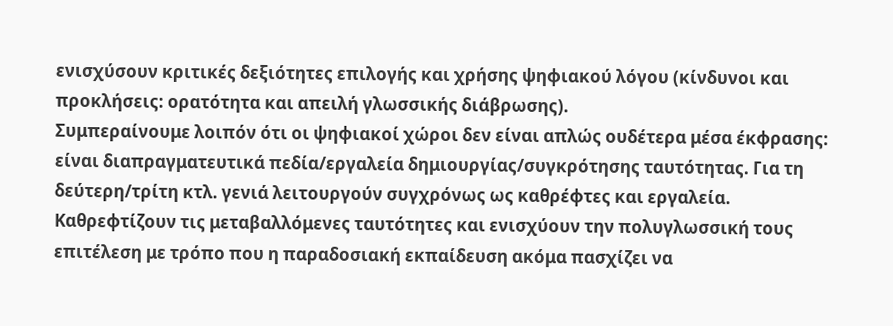ενισχύσουν κριτικές δεξιότητες επιλογής και χρήσης ψηφιακού λόγου (κίνδυνοι και προκλήσεις: ορατότητα και απειλή γλωσσικής διάβρωσης).
Συμπεραίνουμε λοιπόν ότι οι ψηφιακοί χώροι δεν είναι απλώς ουδέτερα μέσα έκφρασης: είναι διαπραγματευτικά πεδία/εργαλεία δημιουργίας/συγκρότησης ταυτότητας. Για τη δεύτερη/τρίτη κτλ. γενιά λειτουργούν συγχρόνως ως καθρέφτες και εργαλεία. Καθρεφτίζουν τις μεταβαλλόμενες ταυτότητες και ενισχύουν την πολυγλωσσική τους επιτέλεση με τρόπο που η παραδοσιακή εκπαίδευση ακόμα πασχίζει να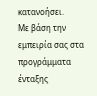κατανοήσει.
Με βάση την εμπειρία σας στα προγράμματα ένταξης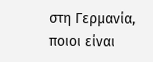στη Γερμανία, ποιοι είναι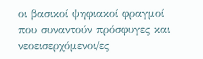οι βασικοί ψηφιακοί φραγμοί που συναντούν πρόσφυγες και νεοεισερχόμενοι/ες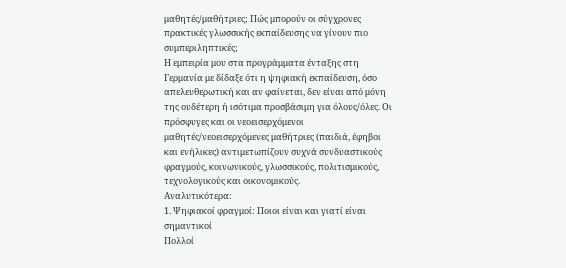μαθητές/μαθήτριες; Πώς μπορούν οι σύγχρονες πρακτικές γλωσσικής εκπαίδευσης να γίνουν πιο συμπεριληπτικές;
Η εμπειρία μου στα προγράμματα ένταξης στη Γερμανία με δίδαξε ότι η ψηφιακή εκπαίδευση, όσο απελευθερωτική και αν φαίνεται, δεν είναι από μόνη της ουδέτερη ή ισότιμα προσβάσιμη για όλους/όλες. Οι πρόσφυγες και οι νεοεισερχόμενοι μαθητές/νεοεισερχόμενες μαθήτριες (παιδιά, έφηβοι και ενήλικες) αντιμετωπίζουν συχνά συνδυαστικούς φραγμούς, κοινωνικούς, γλωσσικούς, πολιτισμικούς, τεχνολογικούς και οικονομικούς.
Αναλυτικότερα:
1. Ψηφιακοί φραγμοί: Ποιοι είναι και γιατί είναι σημαντικοί
Πολλοί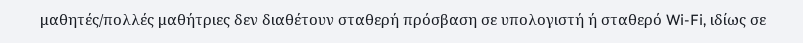μαθητές/πολλές μαθήτριες δεν διαθέτουν σταθερή πρόσβαση σε υπολογιστή ή σταθερό Wi-Fi, ιδίως σε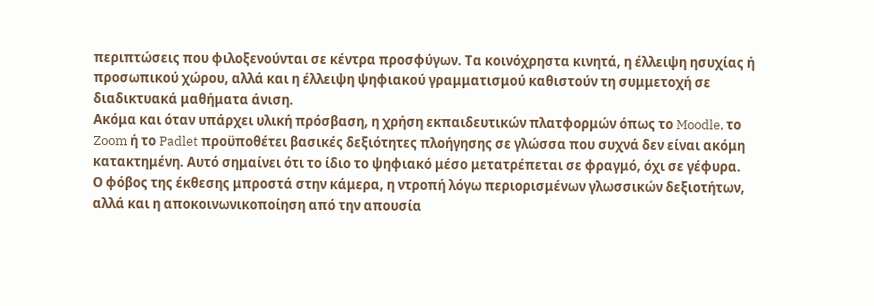περιπτώσεις που φιλοξενούνται σε κέντρα προσφύγων. Τα κοινόχρηστα κινητά, η έλλειψη ησυχίας ή προσωπικού χώρου, αλλά και η έλλειψη ψηφιακού γραμματισμού καθιστούν τη συμμετοχή σε διαδικτυακά μαθήματα άνιση.
Ακόμα και όταν υπάρχει υλική πρόσβαση, η χρήση εκπαιδευτικών πλατφορμών όπως το Moodle, το Zoom ή το Padlet προϋποθέτει βασικές δεξιότητες πλοήγησης σε γλώσσα που συχνά δεν είναι ακόμη κατακτημένη. Αυτό σημαίνει ότι το ίδιο το ψηφιακό μέσο μετατρέπεται σε φραγμό, όχι σε γέφυρα.
Ο φόβος της έκθεσης μπροστά στην κάμερα, η ντροπή λόγω περιορισμένων γλωσσικών δεξιοτήτων, αλλά και η αποκοινωνικοποίηση από την απουσία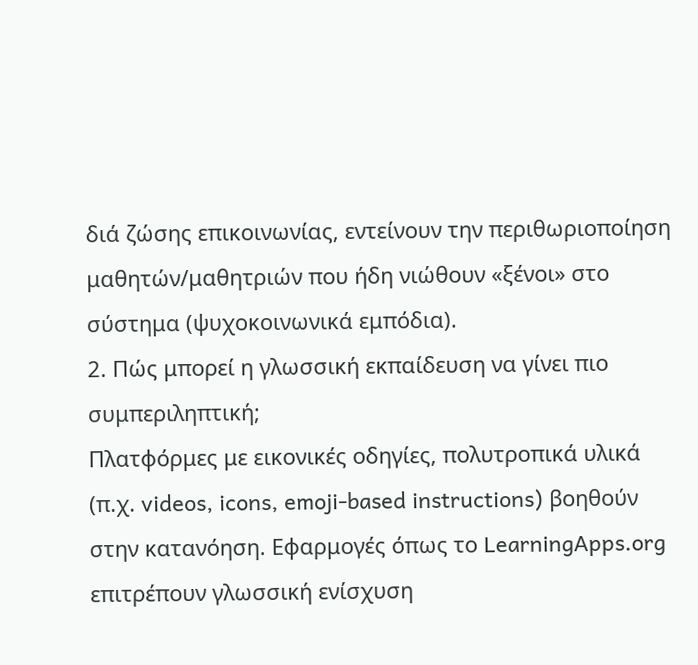διά ζώσης επικοινωνίας, εντείνουν την περιθωριοποίηση μαθητών/μαθητριών που ήδη νιώθουν «ξένοι» στο σύστημα (ψυχοκοινωνικά εμπόδια).
2. Πώς μπορεί η γλωσσική εκπαίδευση να γίνει πιο συμπεριληπτική;
Πλατφόρμες με εικονικές οδηγίες, πολυτροπικά υλικά (π.χ. videos, icons, emoji-based instructions) βοηθούν στην κατανόηση. Εφαρμογές όπως το LearningApps.org επιτρέπουν γλωσσική ενίσχυση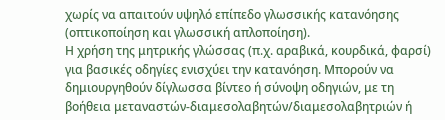χωρίς να απαιτούν υψηλό επίπεδο γλωσσικής κατανόησης (οπτικοποίηση και γλωσσική απλοποίηση).
Η χρήση της μητρικής γλώσσας (π.χ. αραβικά, κουρδικά, φαρσί) για βασικές οδηγίες ενισχύει την κατανόηση. Μπορούν να δημιουργηθούν δίγλωσσα βίντεο ή σύνοψη οδηγιών, με τη βοήθεια μεταναστών-διαμεσολαβητών/διαμεσολαβητριών ή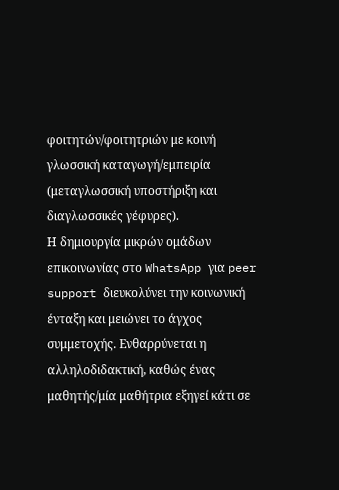φοιτητών/φοιτητριών με κοινή γλωσσική καταγωγή/εμπειρία (μεταγλωσσική υποστήριξη και διαγλωσσικές γέφυρες).
Η δημιουργία μικρών ομάδων επικοινωνίας στο WhatsApp για peer support διευκολύνει την κοινωνική ένταξη και μειώνει το άγχος συμμετοχής. Ενθαρρύνεται η αλληλοδιδακτική, καθώς ένας μαθητής/μία μαθήτρια εξηγεί κάτι σε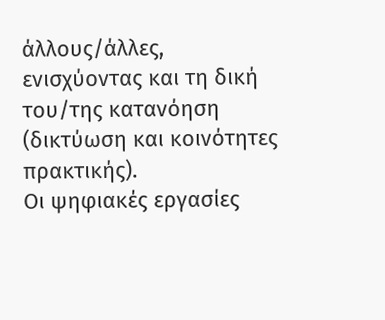άλλους/άλλες, ενισχύοντας και τη δική του/της κατανόηση (δικτύωση και κοινότητες πρακτικής).
Οι ψηφιακές εργασίες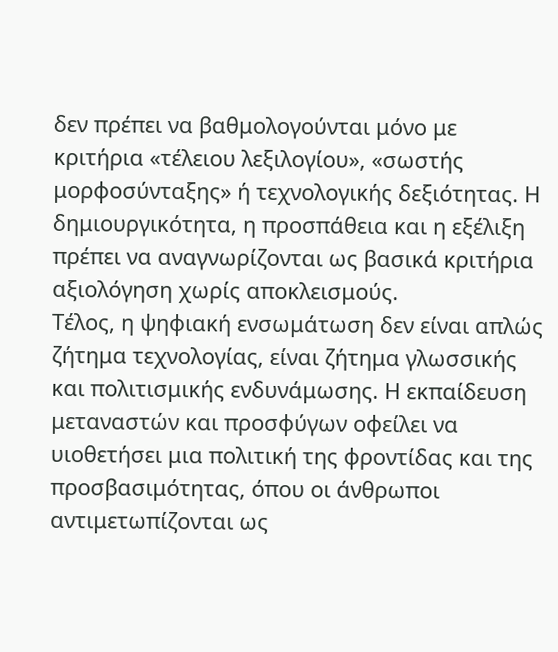δεν πρέπει να βαθμολογούνται μόνο με κριτήρια «τέλειου λεξιλογίου», «σωστής μορφοσύνταξης» ή τεχνολογικής δεξιότητας. Η δημιουργικότητα, η προσπάθεια και η εξέλιξη πρέπει να αναγνωρίζονται ως βασικά κριτήρια αξιολόγηση χωρίς αποκλεισμούς.
Τέλος, η ψηφιακή ενσωμάτωση δεν είναι απλώς ζήτημα τεχνολογίας, είναι ζήτημα γλωσσικής και πολιτισμικής ενδυνάμωσης. Η εκπαίδευση μεταναστών και προσφύγων οφείλει να υιοθετήσει μια πολιτική της φροντίδας και της προσβασιμότητας, όπου οι άνθρωποι αντιμετωπίζονται ως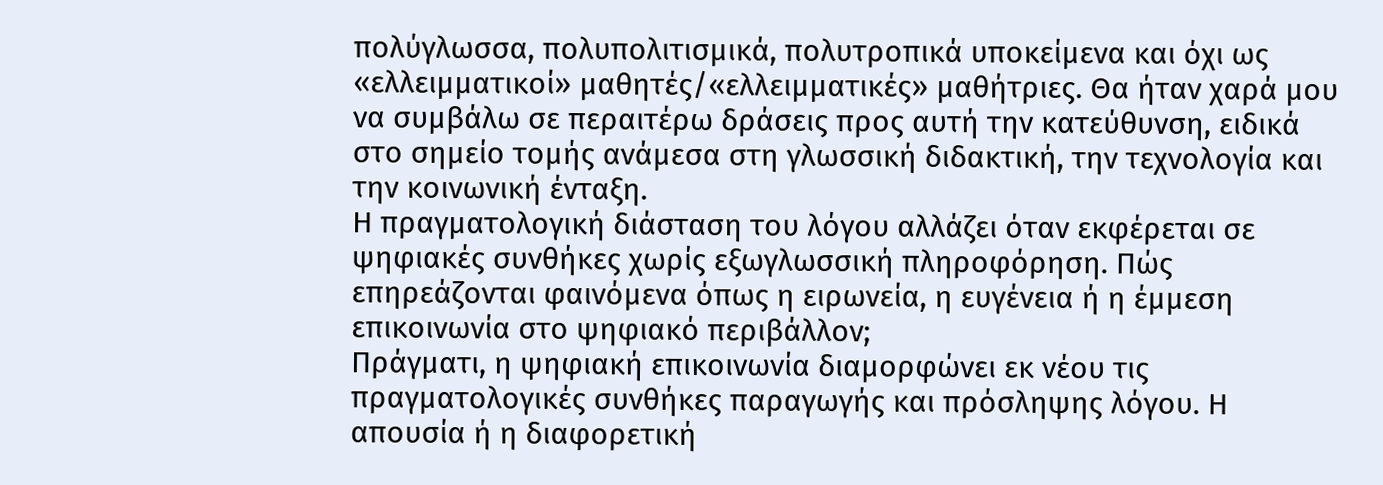πολύγλωσσα, πολυπολιτισμικά, πολυτροπικά υποκείμενα και όχι ως «ελλειμματικοί» μαθητές/«ελλειμματικές» μαθήτριες. Θα ήταν χαρά μου να συμβάλω σε περαιτέρω δράσεις προς αυτή την κατεύθυνση, ειδικά στο σημείο τομής ανάμεσα στη γλωσσική διδακτική, την τεχνολογία και την κοινωνική ένταξη.
Η πραγματολογική διάσταση του λόγου αλλάζει όταν εκφέρεται σε ψηφιακές συνθήκες χωρίς εξωγλωσσική πληροφόρηση. Πώς επηρεάζονται φαινόμενα όπως η ειρωνεία, η ευγένεια ή η έμμεση επικοινωνία στο ψηφιακό περιβάλλον;
Πράγματι, η ψηφιακή επικοινωνία διαμορφώνει εκ νέου τις πραγματολογικές συνθήκες παραγωγής και πρόσληψης λόγου. Η απουσία ή η διαφορετική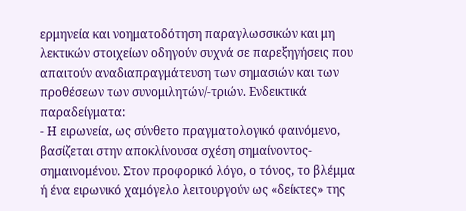ερμηνεία και νοηματοδότηση παραγλωσσικών και μη λεκτικών στοιχείων οδηγούν συχνά σε παρεξηγήσεις που απαιτούν αναδιαπραγμάτευση των σημασιών και των προθέσεων των συνομιλητών/-τριών. Ενδεικτικά παραδείγματα:
- Η ειρωνεία, ως σύνθετο πραγματολογικό φαινόμενο, βασίζεται στην αποκλίνουσα σχέση σημαίνοντος-σημαινομένου. Στον προφορικό λόγο, ο τόνος, το βλέμμα ή ένα ειρωνικό χαμόγελο λειτουργούν ως «δείκτες» της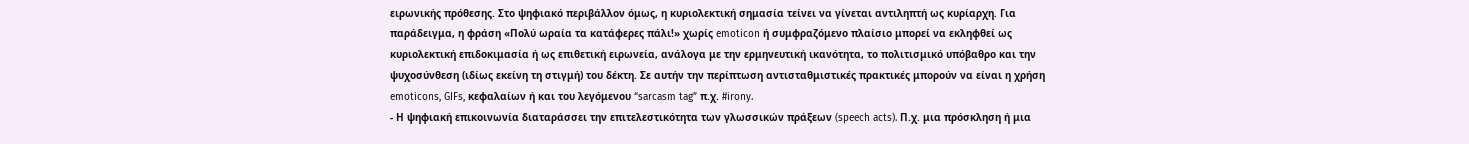ειρωνικής πρόθεσης. Στο ψηφιακό περιβάλλον όμως, η κυριολεκτική σημασία τείνει να γίνεται αντιληπτή ως κυρίαρχη. Για παράδειγμα, η φράση «Πολύ ωραία τα κατάφερες πάλι!» χωρίς emoticon ή συμφραζόμενο πλαίσιο μπορεί να εκληφθεί ως κυριολεκτική επιδοκιμασία ή ως επιθετική ειρωνεία, ανάλογα με την ερμηνευτική ικανότητα, το πολιτισμικό υπόβαθρο και την ψυχοσύνθεση (ιδίως εκείνη τη στιγμή) του δέκτη. Σε αυτήν την περίπτωση αντισταθμιστικές πρακτικές μπορούν να είναι η χρήση emoticons, GIFs, κεφαλαίων ή και του λεγόμενου “sarcasm tag” π.χ. #irony.
- Η ψηφιακή επικοινωνία διαταράσσει την επιτελεστικότητα των γλωσσικών πράξεων (speech acts). Π.χ. μια πρόσκληση ή μια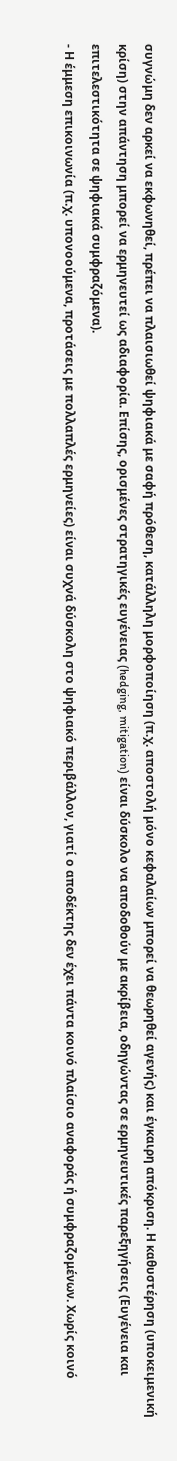συγνώμη δεν αρκεί να εκφωνηθεί, πρέπει να πλαισιωθεί ψηφιακά με σαφή πρόθεση, κατάλληλη μορφοποίηση (π.χ. αποστολή μόνο κεφαλαίων μπορεί να θεωρηθεί αγενής) και έγκαιρη απόκριση. Η καθυστέρηση (υποκειμενική κρίση) στην απάντηση μπορεί να ερμηνευτεί ως αδιαφορία. Επίσης, ορισμένες στρατηγικές ευγένειας (hedging, mitigation) είναι δύσκολο να αποδοθούν με ακρίβεια, οδηγώντας σε ερμηνευτικές παρεξηγήσεις (Ευγένεια και επιτελεστικότητα σε ψηφιακά συμφραζόμενα).
- Η έμμεση επικοινωνία (π.χ. υπονοούμενα, προτάσεις με πολλαπλές ερμηνείες) είναι συχνά δύσκολη στο ψηφιακό περιβάλλον, γιατί ο αποδέκτης δεν έχει πάντα κοινό πλαίσιο αναφοράς ή συμφραζομένων. Χωρίς κοινό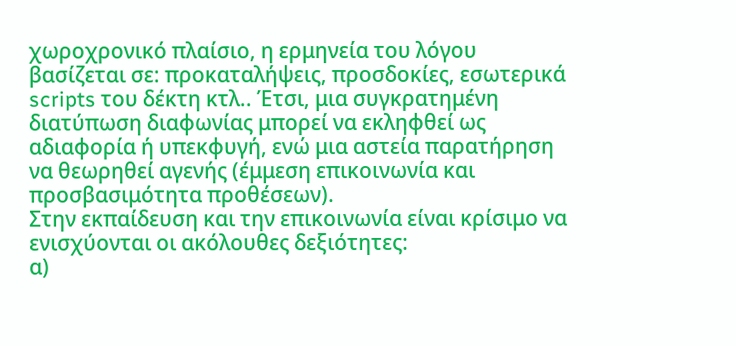χωροχρονικό πλαίσιο, η ερμηνεία του λόγου βασίζεται σε: προκαταλήψεις, προσδοκίες, εσωτερικά scripts του δέκτη κτλ.. Έτσι, μια συγκρατημένη διατύπωση διαφωνίας μπορεί να εκληφθεί ως αδιαφορία ή υπεκφυγή, ενώ μια αστεία παρατήρηση να θεωρηθεί αγενής (έμμεση επικοινωνία και προσβασιμότητα προθέσεων).
Στην εκπαίδευση και την επικοινωνία είναι κρίσιμο να ενισχύονται οι ακόλουθες δεξιότητες:
α)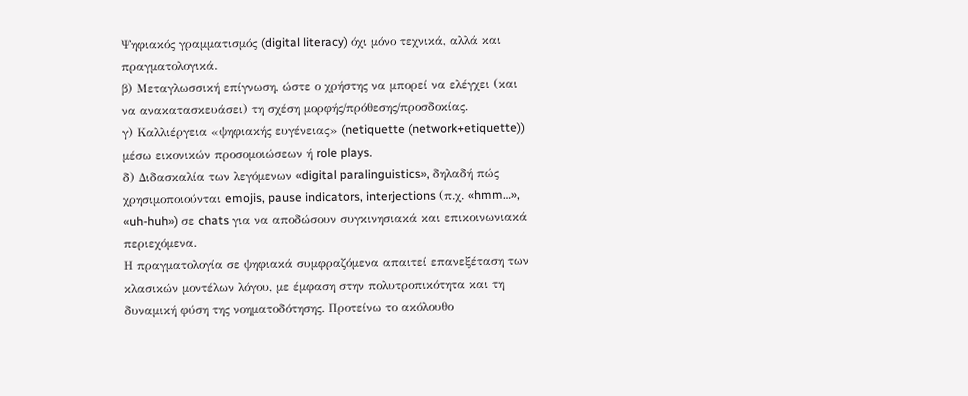Ψηφιακός γραμματισμός (digital literacy) όχι μόνο τεχνικά, αλλά και πραγματολογικά.
β) Μεταγλωσσική επίγνωση, ώστε ο χρήστης να μπορεί να ελέγχει (και να ανακατασκευάσει) τη σχέση μορφής/πρόθεσης/προσδοκίας.
γ) Καλλιέργεια «ψηφιακής ευγένειας» (netiquette (network+etiquette)) μέσω εικονικών προσομοιώσεων ή role plays.
δ) Διδασκαλία των λεγόμενων «digital paralinguistics», δηλαδή πώς χρησιμοποιούνται emojis, pause indicators, interjections (π.χ. «hmm…», «uh-huh») σε chats για να αποδώσουν συγκινησιακά και επικοινωνιακά περιεχόμενα.
Η πραγματολογία σε ψηφιακά συμφραζόμενα απαιτεί επανεξέταση των κλασικών μοντέλων λόγου, με έμφαση στην πολυτροπικότητα και τη δυναμική φύση της νοηματοδότησης. Προτείνω το ακόλουθο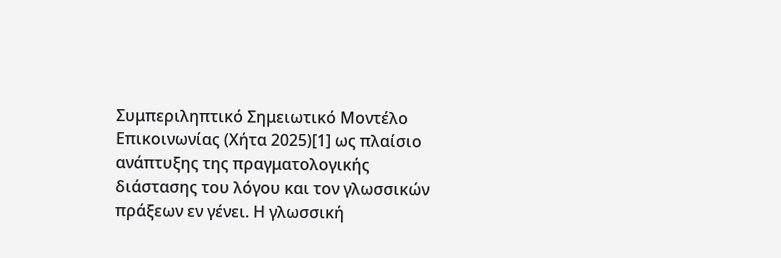Συμπεριληπτικό Σημειωτικό Μοντέλο Επικοινωνίας (Χήτα 2025)[1] ως πλαίσιο ανάπτυξης της πραγματολογικής διάστασης του λόγου και τον γλωσσικών πράξεων εν γένει. Η γλωσσική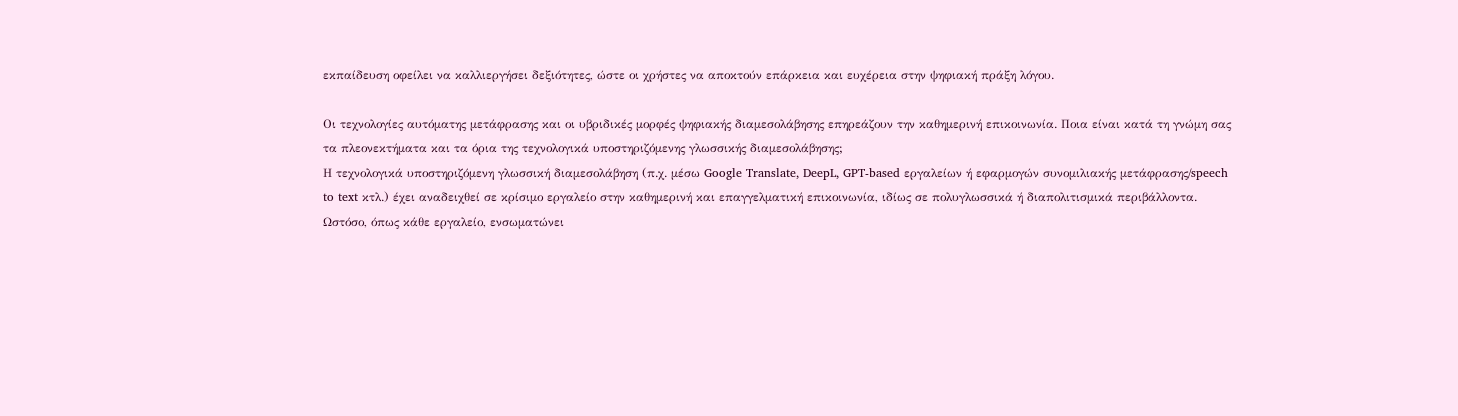εκπαίδευση οφείλει να καλλιεργήσει δεξιότητες, ώστε οι χρήστες να αποκτούν επάρκεια και ευχέρεια στην ψηφιακή πράξη λόγου.

Οι τεχνολογίες αυτόματης μετάφρασης και οι υβριδικές μορφές ψηφιακής διαμεσολάβησης επηρεάζουν την καθημερινή επικοινωνία. Ποια είναι κατά τη γνώμη σας τα πλεονεκτήματα και τα όρια της τεχνολογικά υποστηριζόμενης γλωσσικής διαμεσολάβησης;
Η τεχνολογικά υποστηριζόμενη γλωσσική διαμεσολάβηση (π.χ. μέσω Google Translate, DeepL, GPT-based εργαλείων ή εφαρμογών συνομιλιακής μετάφρασης/speech to text κτλ.) έχει αναδειχθεί σε κρίσιμο εργαλείο στην καθημερινή και επαγγελματική επικοινωνία, ιδίως σε πολυγλωσσικά ή διαπολιτισμικά περιβάλλοντα. Ωστόσο, όπως κάθε εργαλείο, ενσωματώνει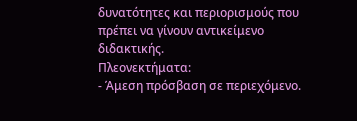δυνατότητες και περιορισμούς που πρέπει να γίνουν αντικείμενο διδακτικής.
Πλεονεκτήματα:
- Άμεση πρόσβαση σε περιεχόμενο.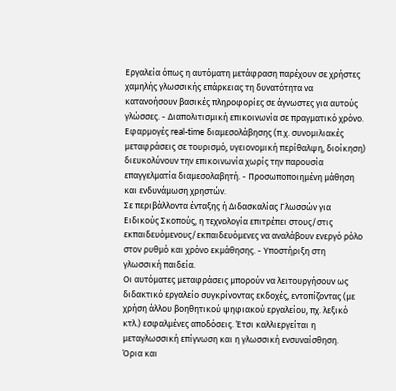Εργαλεία όπως η αυτόματη μετάφραση παρέχουν σε χρήστες χαμηλής γλωσσικής επάρκειας τη δυνατότητα να κατανοήσουν βασικές πληροφορίες σε άγνωστες για αυτούς γλώσσες. - Διαπολιτισμική επικοινωνία σε πραγματικό χρόνο.
Εφαρμογές real-time διαμεσολάβησης (π.χ. συνομιλιακές μεταφράσεις σε τουρισμό, υγειονομική περίθαλψη, διοίκηση) διευκολύνουν την επικοινωνία χωρίς την παρουσία επαγγελματία διαμεσολαβητή. - Προσωποποιημένη μάθηση και ενδυνάμωση χρηστών.
Σε περιβάλλοντα ένταξης ή Διδασκαλίας Γλωσσών για Ειδικούς Σκοπούς, η τεχνολογία επιτρέπει στους/στις εκπαιδευόμενους/εκπαιδευόμενες να αναλάβουν ενεργό ρόλο στον ρυθμό και χρόνο εκμάθησης. - Υποστήριξη στη γλωσσική παιδεία.
Οι αυτόματες μεταφράσεις μπορούν να λειτουργήσουν ως διδακτικό εργαλείο συγκρίνοντας εκδοχές, εντοπίζοντας (με χρήση άλλου βοηθητικού ψηφιακού εργαλείου, πχ. λεξικό κτλ.) εσφαλμένες αποδόσεις. Έτσι καλλιεργείται η μεταγλωσσική επίγνωση και η γλωσσική ενσυναίσθηση.
Όρια και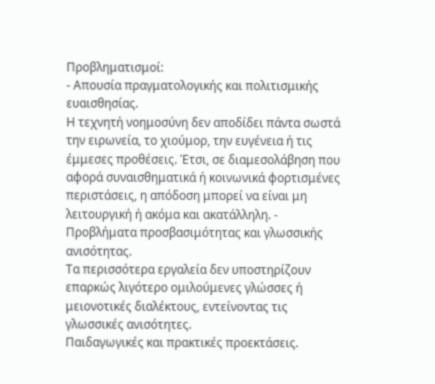Προβληματισμοί:
- Απουσία πραγματολογικής και πολιτισμικής ευαισθησίας.
Η τεχνητή νοημοσύνη δεν αποδίδει πάντα σωστά την ειρωνεία, το χιούμορ, την ευγένεια ή τις έμμεσες προθέσεις. Έτσι, σε διαμεσολάβηση που αφορά συναισθηματικά ή κοινωνικά φορτισμένες περιστάσεις, η απόδοση μπορεί να είναι μη λειτουργική ή ακόμα και ακατάλληλη. - Προβλήματα προσβασιμότητας και γλωσσικής ανισότητας.
Τα περισσότερα εργαλεία δεν υποστηρίζουν επαρκώς λιγότερο ομιλούμενες γλώσσες ή μειονοτικές διαλέκτους, εντείνοντας τις γλωσσικές ανισότητες.
Παιδαγωγικές και πρακτικές προεκτάσεις.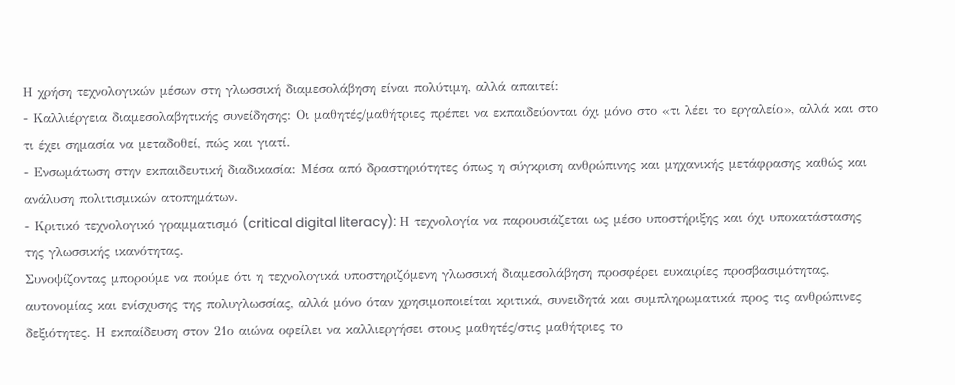Η χρήση τεχνολογικών μέσων στη γλωσσική διαμεσολάβηση είναι πολύτιμη, αλλά απαιτεί:
- Καλλιέργεια διαμεσολαβητικής συνείδησης: Οι μαθητές/μαθήτριες πρέπει να εκπαιδεύονται όχι μόνο στο «τι λέει το εργαλείο», αλλά και στο τι έχει σημασία να μεταδοθεί, πώς και γιατί.
- Ενσωμάτωση στην εκπαιδευτική διαδικασία: Μέσα από δραστηριότητες όπως η σύγκριση ανθρώπινης και μηχανικής μετάφρασης καθώς και ανάλυση πολιτισμικών ατοπημάτων.
- Κριτικό τεχνολογικό γραμματισμό (critical digital literacy): Η τεχνολογία να παρουσιάζεται ως μέσο υποστήριξης και όχι υποκατάστασης της γλωσσικής ικανότητας.
Συνοψίζοντας μπορούμε να πούμε ότι η τεχνολογικά υποστηριζόμενη γλωσσική διαμεσολάβηση προσφέρει ευκαιρίες προσβασιμότητας, αυτονομίας και ενίσχυσης της πολυγλωσσίας, αλλά μόνο όταν χρησιμοποιείται κριτικά, συνειδητά και συμπληρωματικά προς τις ανθρώπινες δεξιότητες. Η εκπαίδευση στον 21ο αιώνα οφείλει να καλλιεργήσει στους μαθητές/στις μαθήτριες το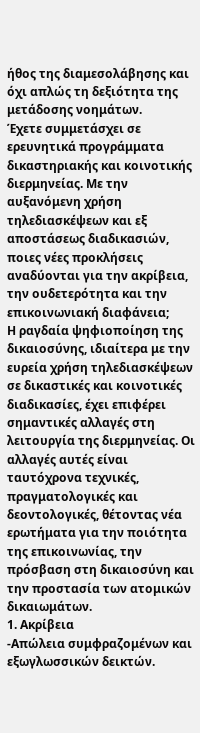ήθος της διαμεσολάβησης και όχι απλώς τη δεξιότητα της μετάδοσης νοημάτων.
Έχετε συμμετάσχει σε ερευνητικά προγράμματα δικαστηριακής και κοινοτικής διερμηνείας. Με την αυξανόμενη χρήση τηλεδιασκέψεων και εξ αποστάσεως διαδικασιών, ποιες νέες προκλήσεις αναδύονται για την ακρίβεια, την ουδετερότητα και την επικοινωνιακή διαφάνεια;
Η ραγδαία ψηφιοποίηση της δικαιοσύνης, ιδιαίτερα με την ευρεία χρήση τηλεδιασκέψεων σε δικαστικές και κοινοτικές διαδικασίες, έχει επιφέρει σημαντικές αλλαγές στη λειτουργία της διερμηνείας. Οι αλλαγές αυτές είναι ταυτόχρονα τεχνικές, πραγματολογικές και δεοντολογικές, θέτοντας νέα ερωτήματα για την ποιότητα της επικοινωνίας, την πρόσβαση στη δικαιοσύνη και την προστασία των ατομικών δικαιωμάτων.
1. Ακρίβεια
-Απώλεια συμφραζομένων και εξωγλωσσικών δεικτών.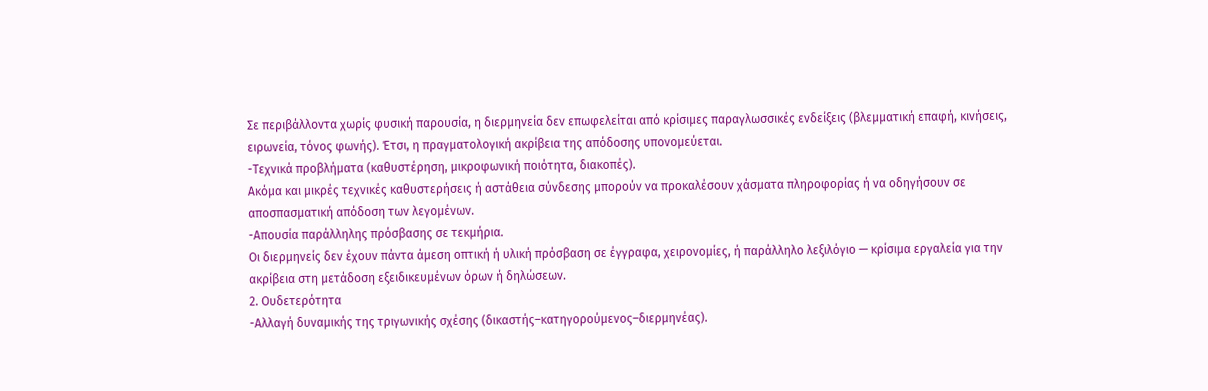Σε περιβάλλοντα χωρίς φυσική παρουσία, η διερμηνεία δεν επωφελείται από κρίσιμες παραγλωσσικές ενδείξεις (βλεμματική επαφή, κινήσεις, ειρωνεία, τόνος φωνής). Έτσι, η πραγματολογική ακρίβεια της απόδοσης υπονομεύεται.
-Τεχνικά προβλήματα (καθυστέρηση, μικροφωνική ποιότητα, διακοπές).
Ακόμα και μικρές τεχνικές καθυστερήσεις ή αστάθεια σύνδεσης μπορούν να προκαλέσουν χάσματα πληροφορίας ή να οδηγήσουν σε αποσπασματική απόδοση των λεγομένων.
-Απουσία παράλληλης πρόσβασης σε τεκμήρια.
Οι διερμηνείς δεν έχουν πάντα άμεση οπτική ή υλική πρόσβαση σε έγγραφα, χειρονομίες, ή παράλληλο λεξιλόγιο — κρίσιμα εργαλεία για την ακρίβεια στη μετάδοση εξειδικευμένων όρων ή δηλώσεων.
2. Ουδετερότητα
-Αλλαγή δυναμικής της τριγωνικής σχέσης (δικαστής–κατηγορούμενος–διερμηνέας).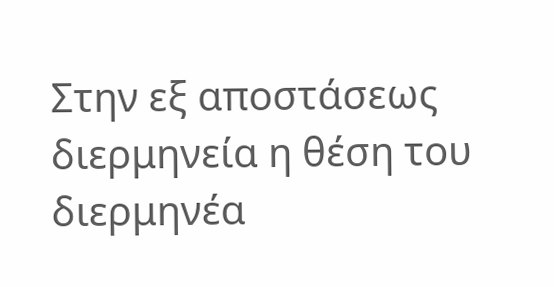Στην εξ αποστάσεως διερμηνεία η θέση του διερμηνέα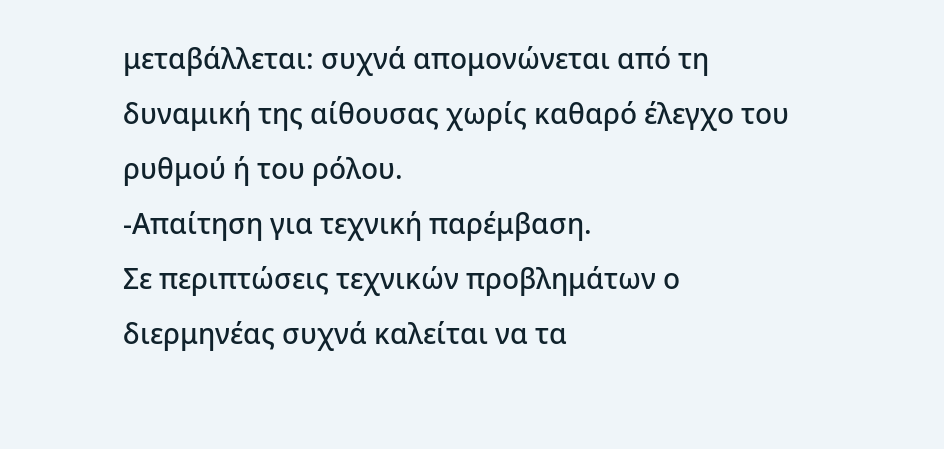μεταβάλλεται: συχνά απομονώνεται από τη δυναμική της αίθουσας χωρίς καθαρό έλεγχο του ρυθμού ή του ρόλου.
-Απαίτηση για τεχνική παρέμβαση.
Σε περιπτώσεις τεχνικών προβλημάτων ο διερμηνέας συχνά καλείται να τα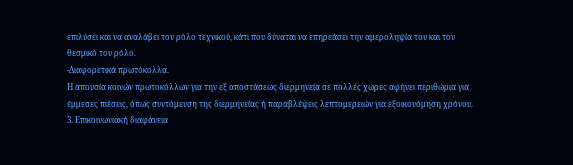επιλύσει και να αναλάβει τον ρόλο τεχνικού, κάτι που δύναται να επηρεάσει την αμεροληψία του και τον θεσμικό του ρόλο.
-Διαφορετικά πρωτόκολλα.
Η απουσία κοινών πρωτοκόλλων για την εξ αποστάσεως διερμηνεία σε πολλές χώρες αφήνει περιθώρια για έμμεσες πιέσεις, όπως συντόμευση της διερμηνείας ή παραβλέψεις λεπτομερειών για εξοικονόμηση χρόνου.
3. Επικοινωνιακή διαφάνεια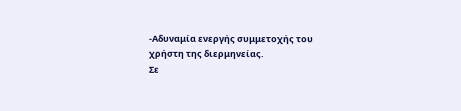-Αδυναμία ενεργής συμμετοχής του χρήστη της διερμηνείας.
Σε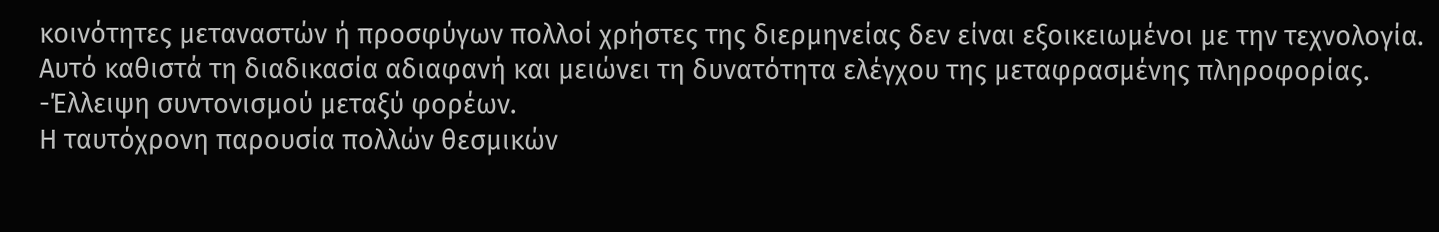κοινότητες μεταναστών ή προσφύγων πολλοί χρήστες της διερμηνείας δεν είναι εξοικειωμένοι με την τεχνολογία. Αυτό καθιστά τη διαδικασία αδιαφανή και μειώνει τη δυνατότητα ελέγχου της μεταφρασμένης πληροφορίας.
-Έλλειψη συντονισμού μεταξύ φορέων.
Η ταυτόχρονη παρουσία πολλών θεσμικών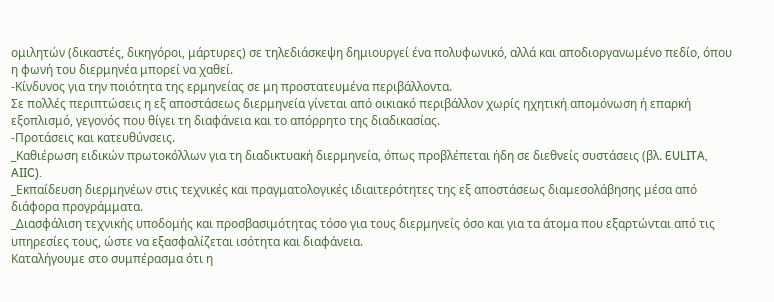ομιλητών (δικαστές, δικηγόροι, μάρτυρες) σε τηλεδιάσκεψη δημιουργεί ένα πολυφωνικό, αλλά και αποδιοργανωμένο πεδίο, όπου η φωνή του διερμηνέα μπορεί να χαθεί.
-Κίνδυνος για την ποιότητα της ερμηνείας σε μη προστατευμένα περιβάλλοντα.
Σε πολλές περιπτώσεις η εξ αποστάσεως διερμηνεία γίνεται από οικιακό περιβάλλον χωρίς ηχητική απομόνωση ή επαρκή εξοπλισμό, γεγονός που θίγει τη διαφάνεια και το απόρρητο της διαδικασίας.
-Προτάσεις και κατευθύνσεις.
_Καθιέρωση ειδικών πρωτοκόλλων για τη διαδικτυακή διερμηνεία, όπως προβλέπεται ήδη σε διεθνείς συστάσεις (βλ. EULITA, AIIC).
_Εκπαίδευση διερμηνέων στις τεχνικές και πραγματολογικές ιδιαιτερότητες της εξ αποστάσεως διαμεσολάβησης μέσα από διάφορα προγράμματα.
_Διασφάλιση τεχνικής υποδομής και προσβασιμότητας τόσο για τους διερμηνείς όσο και για τα άτομα που εξαρτώνται από τις υπηρεσίες τους, ώστε να εξασφαλίζεται ισότητα και διαφάνεια.
Καταλήγουμε στο συμπέρασμα ότι η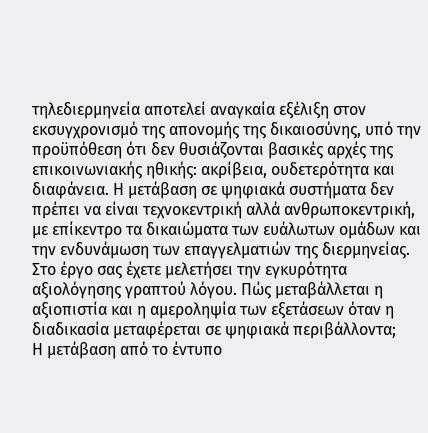τηλεδιερμηνεία αποτελεί αναγκαία εξέλιξη στον εκσυγχρονισμό της απονομής της δικαιοσύνης, υπό την προϋπόθεση ότι δεν θυσιάζονται βασικές αρχές της επικοινωνιακής ηθικής: ακρίβεια, ουδετερότητα και διαφάνεια. Η μετάβαση σε ψηφιακά συστήματα δεν πρέπει να είναι τεχνοκεντρική αλλά ανθρωποκεντρική, με επίκεντρο τα δικαιώματα των ευάλωτων ομάδων και την ενδυνάμωση των επαγγελματιών της διερμηνείας.
Στο έργο σας έχετε μελετήσει την εγκυρότητα αξιολόγησης γραπτού λόγου. Πώς μεταβάλλεται η αξιοπιστία και η αμεροληψία των εξετάσεων όταν η διαδικασία μεταφέρεται σε ψηφιακά περιβάλλοντα;
Η μετάβαση από το έντυπο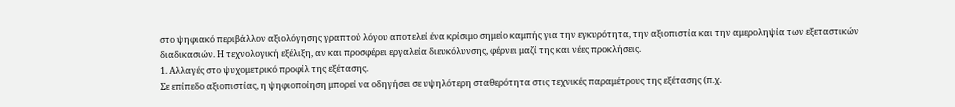στο ψηφιακό περιβάλλον αξιολόγησης γραπτού λόγου αποτελεί ένα κρίσιμο σημείο καμπής για την εγκυρότητα, την αξιοπιστία και την αμεροληψία των εξεταστικών διαδικασιών. Η τεχνολογική εξέλιξη, αν και προσφέρει εργαλεία διευκόλυνσης, φέρνει μαζί της και νέες προκλήσεις.
1. Αλλαγές στο ψυχομετρικό προφίλ της εξέτασης.
Σε επίπεδο αξιοπιστίας, η ψηφιοποίηση μπορεί να οδηγήσει σε υψηλότερη σταθερότητα στις τεχνικές παραμέτρους της εξέτασης (π.χ.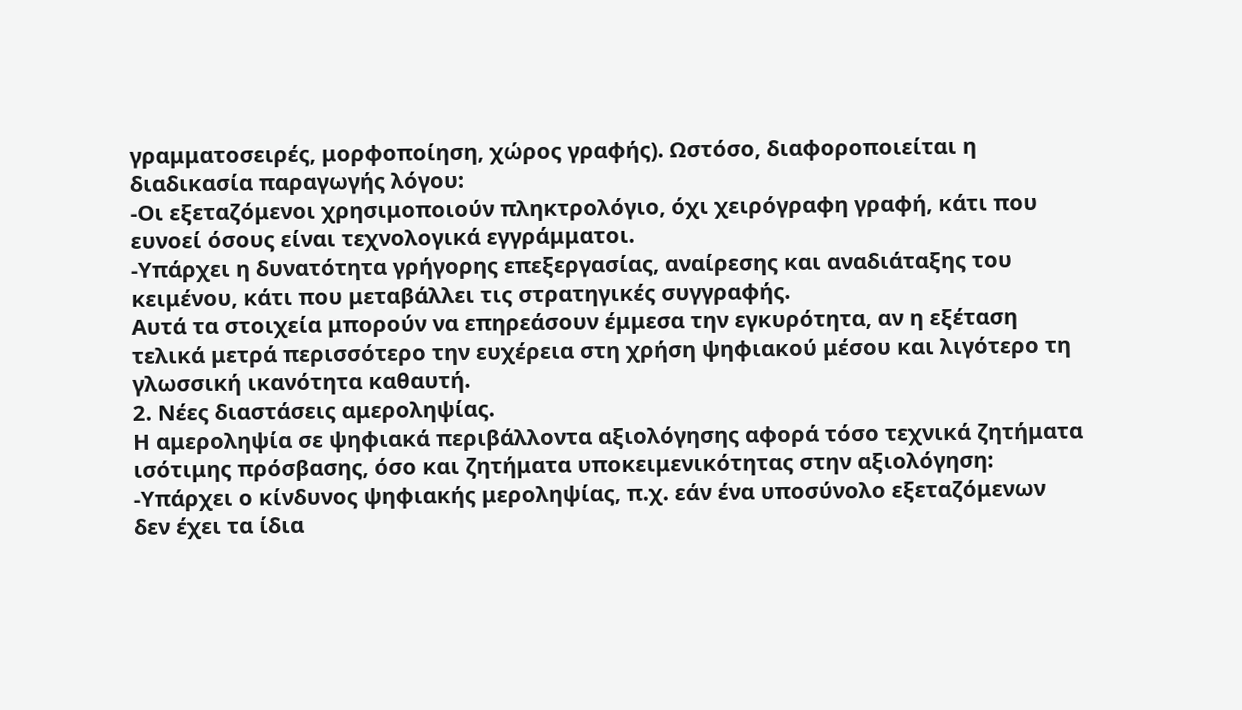γραμματοσειρές, μορφοποίηση, χώρος γραφής). Ωστόσο, διαφοροποιείται η διαδικασία παραγωγής λόγου:
-Οι εξεταζόμενοι χρησιμοποιούν πληκτρολόγιο, όχι χειρόγραφη γραφή, κάτι που ευνοεί όσους είναι τεχνολογικά εγγράμματοι.
-Υπάρχει η δυνατότητα γρήγορης επεξεργασίας, αναίρεσης και αναδιάταξης του κειμένου, κάτι που μεταβάλλει τις στρατηγικές συγγραφής.
Αυτά τα στοιχεία μπορούν να επηρεάσουν έμμεσα την εγκυρότητα, αν η εξέταση τελικά μετρά περισσότερο την ευχέρεια στη χρήση ψηφιακού μέσου και λιγότερο τη γλωσσική ικανότητα καθαυτή.
2. Νέες διαστάσεις αμεροληψίας.
Η αμεροληψία σε ψηφιακά περιβάλλοντα αξιολόγησης αφορά τόσο τεχνικά ζητήματα ισότιμης πρόσβασης, όσο και ζητήματα υποκειμενικότητας στην αξιολόγηση:
-Υπάρχει ο κίνδυνος ψηφιακής μεροληψίας, π.χ. εάν ένα υποσύνολο εξεταζόμενων δεν έχει τα ίδια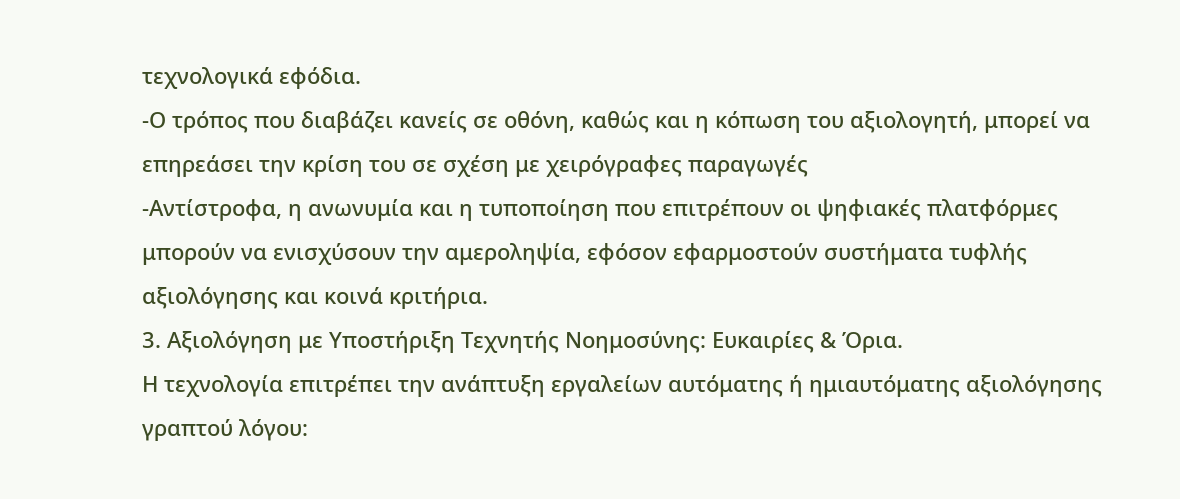τεχνολογικά εφόδια.
-Ο τρόπος που διαβάζει κανείς σε οθόνη, καθώς και η κόπωση του αξιολογητή, μπορεί να επηρεάσει την κρίση του σε σχέση με χειρόγραφες παραγωγές
-Αντίστροφα, η ανωνυμία και η τυποποίηση που επιτρέπουν οι ψηφιακές πλατφόρμες μπορούν να ενισχύσουν την αμεροληψία, εφόσον εφαρμοστούν συστήματα τυφλής αξιολόγησης και κοινά κριτήρια.
3. Αξιολόγηση με Υποστήριξη Τεχνητής Νοημοσύνης: Ευκαιρίες & Όρια.
Η τεχνολογία επιτρέπει την ανάπτυξη εργαλείων αυτόματης ή ημιαυτόματης αξιολόγησης γραπτού λόγου: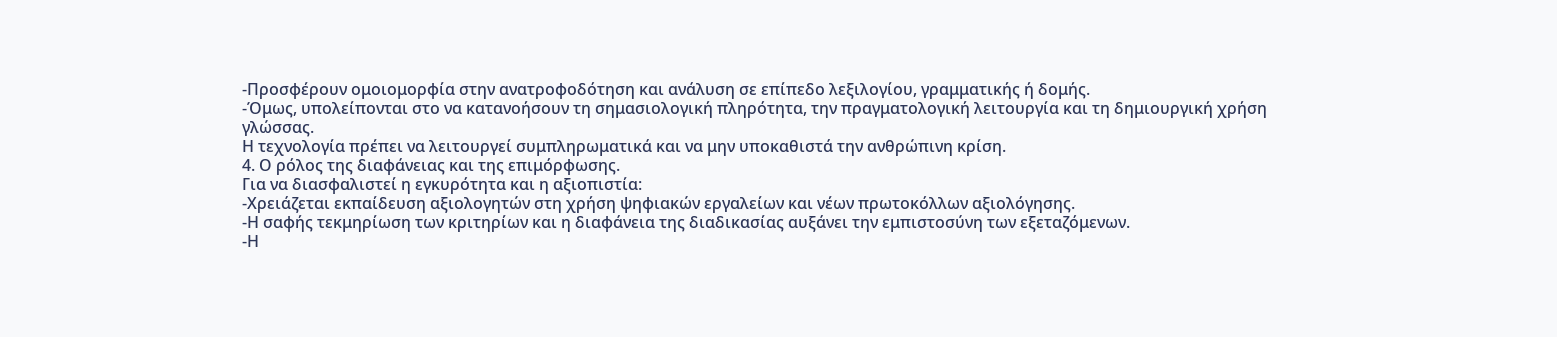-Προσφέρουν ομοιομορφία στην ανατροφοδότηση και ανάλυση σε επίπεδο λεξιλογίου, γραμματικής ή δομής.
-Όμως, υπολείπονται στο να κατανοήσουν τη σημασιολογική πληρότητα, την πραγματολογική λειτουργία και τη δημιουργική χρήση γλώσσας.
Η τεχνολογία πρέπει να λειτουργεί συμπληρωματικά και να μην υποκαθιστά την ανθρώπινη κρίση.
4. Ο ρόλος της διαφάνειας και της επιμόρφωσης.
Για να διασφαλιστεί η εγκυρότητα και η αξιοπιστία:
-Χρειάζεται εκπαίδευση αξιολογητών στη χρήση ψηφιακών εργαλείων και νέων πρωτοκόλλων αξιολόγησης.
-Η σαφής τεκμηρίωση των κριτηρίων και η διαφάνεια της διαδικασίας αυξάνει την εμπιστοσύνη των εξεταζόμενων.
-Η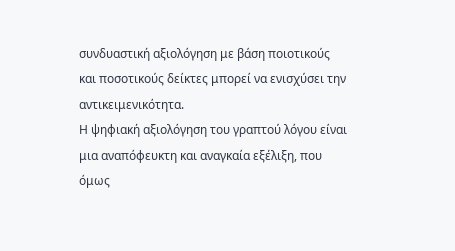συνδυαστική αξιολόγηση με βάση ποιοτικούς και ποσοτικούς δείκτες μπορεί να ενισχύσει την αντικειμενικότητα.
Η ψηφιακή αξιολόγηση του γραπτού λόγου είναι μια αναπόφευκτη και αναγκαία εξέλιξη, που όμως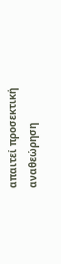απαιτεί προσεκτική αναθεώρηση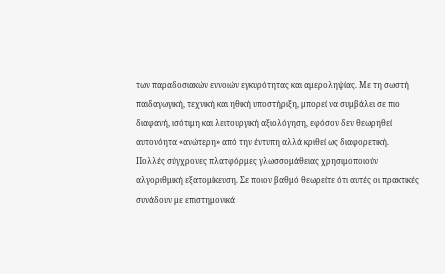των παραδοσιακών εννοιών εγκυρότητας και αμεροληψίας. Με τη σωστή παιδαγωγική, τεχνική και ηθική υποστήριξη, μπορεί να συμβάλει σε πιο διαφανή, ισότιμη και λειτουργική αξιολόγηση, εφόσον δεν θεωρηθεί αυτονόητα «ανώτερη» από την έντυπη αλλά κριθεί ως διαφορετική.
Πολλές σύγχρονες πλατφόρμες γλωσσομάθειας χρησιμοποιούν αλγοριθμική εξατομίκευση. Σε ποιον βαθμό θεωρείτε ότι αυτές οι πρακτικές συνάδουν με επιστημονικά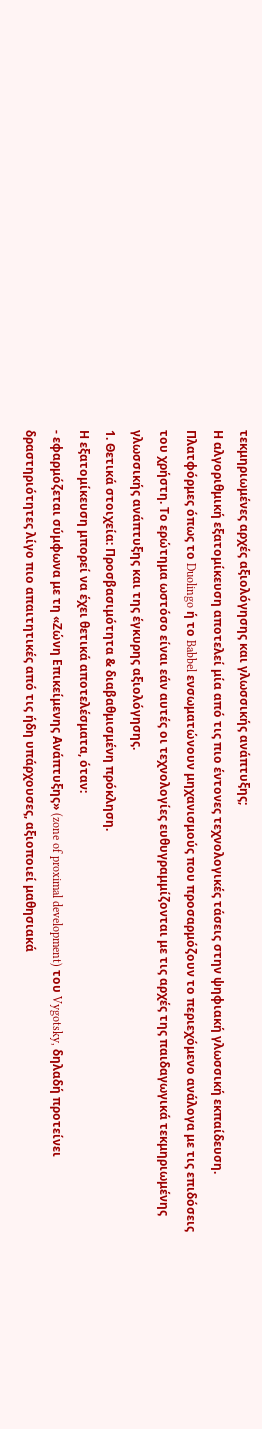τεκμηριωμένες αρχές αξιολόγησης και γλωσσικής ανάπτυξης;
Η αλγοριθμική εξατομίκευση αποτελεί μία από τις πιο έντονες τεχνολογικές τάσεις στην ψηφιακή γλωσσική εκπαίδευση. Πλατφόρμες όπως το Duolingo ή το Babbel ενσωματώνουν μηχανισμούς που προσαρμόζουν το περιεχόμενο ανάλογα με τις επιδόσεις του χρήστη. Το ερώτημα ωστόσο είναι εάν αυτές οι τεχνολογίες ευθυγραμμίζονται με τις αρχές της παιδαγωγικά τεκμηριωμένης γλωσσικής ανάπτυξης και της έγκυρης αξιολόγησης.
1. Θετικά στοιχεία: Προσβασιμότητα & διαβαθμισμένη πρόκληση.
Η εξατομίκευση μπορεί να έχει θετικά αποτελέσματα, όταν:
- εφαρμόζεται σύμφωνα με τη «Ζώνη Επικείμενης Ανάπτυξης» (zone of proximal development) του Vygotsky, δηλαδή προτείνει δραστηριότητες λίγο πιο απαιτητικές από τις ήδη υπάρχουσες, αξιοποιεί μαθησιακά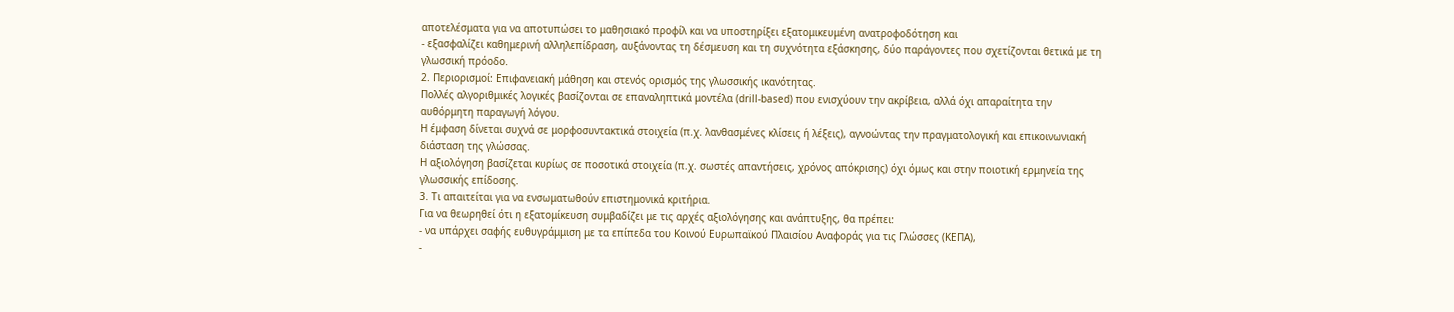αποτελέσματα για να αποτυπώσει το μαθησιακό προφίλ και να υποστηρίξει εξατομικευμένη ανατροφοδότηση και
- εξασφαλίζει καθημερινή αλληλεπίδραση, αυξάνοντας τη δέσμευση και τη συχνότητα εξάσκησης, δύο παράγοντες που σχετίζονται θετικά με τη γλωσσική πρόοδο.
2. Περιορισμοί: Επιφανειακή μάθηση και στενός ορισμός της γλωσσικής ικανότητας.
Πολλές αλγοριθμικές λογικές βασίζονται σε επαναληπτικά μοντέλα (drill-based) που ενισχύουν την ακρίβεια, αλλά όχι απαραίτητα την αυθόρμητη παραγωγή λόγου.
Η έμφαση δίνεται συχνά σε μορφοσυντακτικά στοιχεία (π.χ. λανθασμένες κλίσεις ή λέξεις), αγνοώντας την πραγματολογική και επικοινωνιακή διάσταση της γλώσσας.
Η αξιολόγηση βασίζεται κυρίως σε ποσοτικά στοιχεία (π.χ. σωστές απαντήσεις, χρόνος απόκρισης) όχι όμως και στην ποιοτική ερμηνεία της γλωσσικής επίδοσης.
3. Τι απαιτείται για να ενσωματωθούν επιστημονικά κριτήρια.
Για να θεωρηθεί ότι η εξατομίκευση συμβαδίζει με τις αρχές αξιολόγησης και ανάπτυξης, θα πρέπει:
- να υπάρχει σαφής ευθυγράμμιση με τα επίπεδα του Κοινού Ευρωπαϊκού Πλαισίου Αναφοράς για τις Γλώσσες (ΚΕΠΑ),
-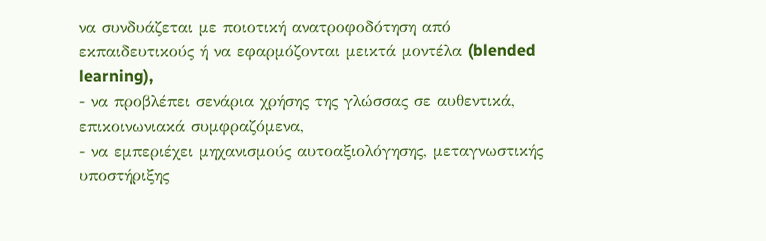να συνδυάζεται με ποιοτική ανατροφοδότηση από εκπαιδευτικούς ή να εφαρμόζονται μεικτά μοντέλα (blended learning),
- να προβλέπει σενάρια χρήσης της γλώσσας σε αυθεντικά, επικοινωνιακά συμφραζόμενα,
- να εμπεριέχει μηχανισμούς αυτοαξιολόγησης, μεταγνωστικής υποστήριξης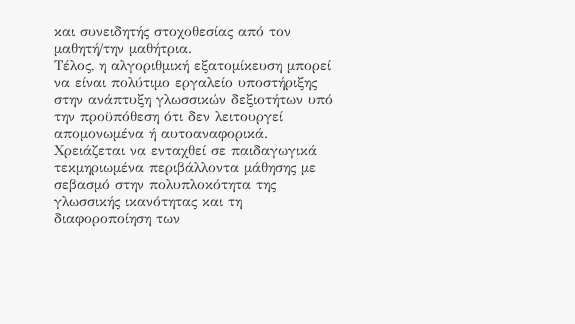και συνειδητής στοχοθεσίας από τον μαθητή/την μαθήτρια.
Τέλος, η αλγοριθμική εξατομίκευση μπορεί να είναι πολύτιμο εργαλείο υποστήριξης στην ανάπτυξη γλωσσικών δεξιοτήτων υπό την προϋπόθεση ότι δεν λειτουργεί απομονωμένα ή αυτοαναφορικά. Χρειάζεται να ενταχθεί σε παιδαγωγικά τεκμηριωμένα περιβάλλοντα μάθησης με σεβασμό στην πολυπλοκότητα της γλωσσικής ικανότητας και τη διαφοροποίηση των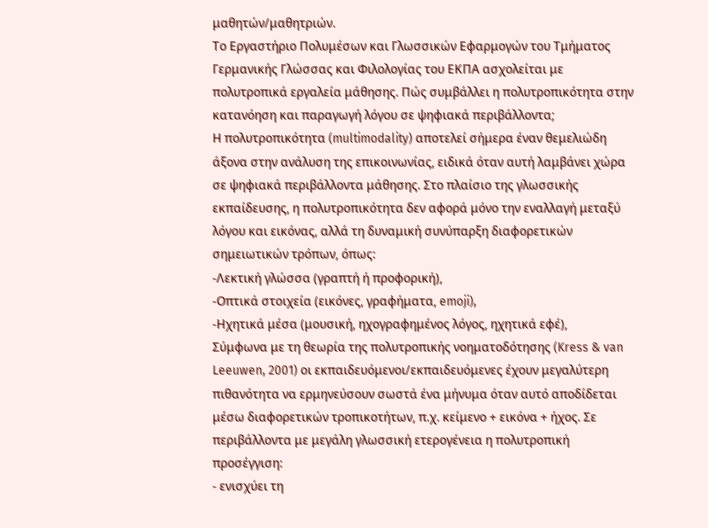μαθητών/μαθητριών.
Το Εργαστήριο Πολυμέσων και Γλωσσικών Εφαρμογών του Τμήματος Γερμανικής Γλώσσας και Φιλολογίας του ΕΚΠΑ ασχολείται με πολυτροπικά εργαλεία μάθησης. Πώς συμβάλλει η πολυτροπικότητα στην κατανόηση και παραγωγή λόγου σε ψηφιακά περιβάλλοντα;
Η πολυτροπικότητα (multimodality) αποτελεί σήμερα έναν θεμελιώδη άξονα στην ανάλυση της επικοινωνίας, ειδικά όταν αυτή λαμβάνει χώρα σε ψηφιακά περιβάλλοντα μάθησης. Στο πλαίσιο της γλωσσικής εκπαίδευσης, η πολυτροπικότητα δεν αφορά μόνο την εναλλαγή μεταξύ λόγου και εικόνας, αλλά τη δυναμική συνύπαρξη διαφορετικών σημειωτικών τρόπων, όπως:
-Λεκτική γλώσσα (γραπτή ή προφορική),
-Οπτικά στοιχεία (εικόνες, γραφήματα, emoji),
-Ηχητικά μέσα (μουσική, ηχογραφημένος λόγος, ηχητικά εφέ),
Σύμφωνα με τη θεωρία της πολυτροπικής νοηματοδότησης (Kress & van Leeuwen, 2001) οι εκπαιδευόμενοι/εκπαιδευόμενες έχουν μεγαλύτερη πιθανότητα να ερμηνεύσουν σωστά ένα μήνυμα όταν αυτό αποδίδεται μέσω διαφορετικών τροπικοτήτων, π.χ. κείμενο + εικόνα + ήχος. Σε περιβάλλοντα με μεγάλη γλωσσική ετερογένεια η πολυτροπική προσέγγιση:
- ενισχύει τη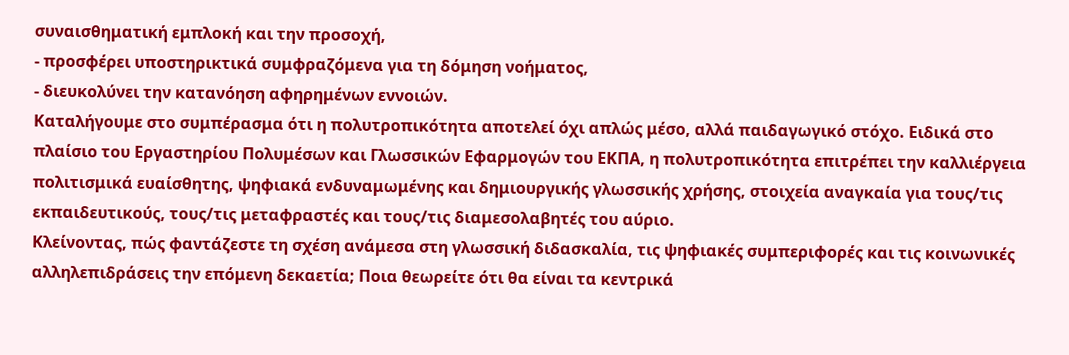συναισθηματική εμπλοκή και την προσοχή,
- προσφέρει υποστηρικτικά συμφραζόμενα για τη δόμηση νοήματος,
- διευκολύνει την κατανόηση αφηρημένων εννοιών.
Καταλήγουμε στο συμπέρασμα ότι η πολυτροπικότητα αποτελεί όχι απλώς μέσο, αλλά παιδαγωγικό στόχο. Ειδικά στο πλαίσιο του Εργαστηρίου Πολυμέσων και Γλωσσικών Εφαρμογών του ΕΚΠΑ, η πολυτροπικότητα επιτρέπει την καλλιέργεια πολιτισμικά ευαίσθητης, ψηφιακά ενδυναμωμένης και δημιουργικής γλωσσικής χρήσης, στοιχεία αναγκαία για τους/τις εκπαιδευτικούς, τους/τις μεταφραστές και τους/τις διαμεσολαβητές του αύριο.
Κλείνοντας, πώς φαντάζεστε τη σχέση ανάμεσα στη γλωσσική διδασκαλία, τις ψηφιακές συμπεριφορές και τις κοινωνικές αλληλεπιδράσεις την επόμενη δεκαετία; Ποια θεωρείτε ότι θα είναι τα κεντρικά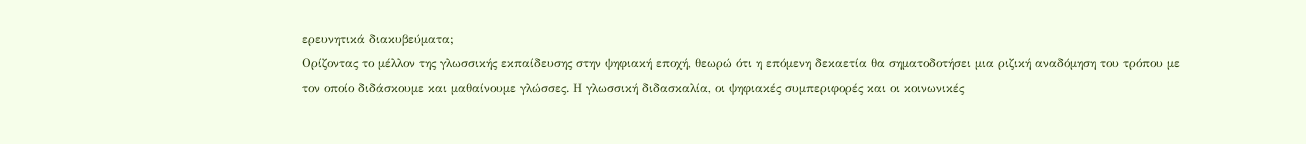ερευνητικά διακυβεύματα;
Ορίζοντας το μέλλον της γλωσσικής εκπαίδευσης στην ψηφιακή εποχή, θεωρώ ότι η επόμενη δεκαετία θα σηματοδοτήσει μια ριζική αναδόμηση του τρόπου με τον οποίο διδάσκουμε και μαθαίνουμε γλώσσες. Η γλωσσική διδασκαλία, οι ψηφιακές συμπεριφορές και οι κοινωνικές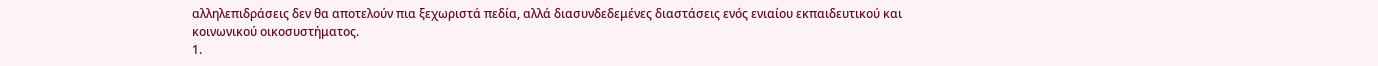αλληλεπιδράσεις δεν θα αποτελούν πια ξεχωριστά πεδία, αλλά διασυνδεδεμένες διαστάσεις ενός ενιαίου εκπαιδευτικού και κοινωνικού οικοσυστήματος.
1.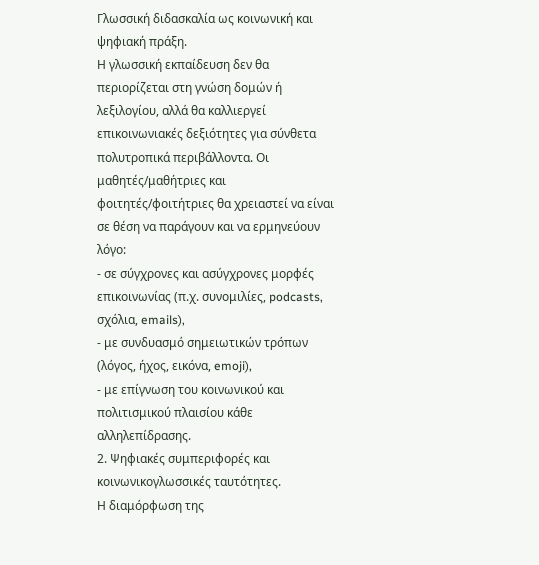Γλωσσική διδασκαλία ως κοινωνική και ψηφιακή πράξη.
Η γλωσσική εκπαίδευση δεν θα περιορίζεται στη γνώση δομών ή λεξιλογίου, αλλά θα καλλιεργεί επικοινωνιακές δεξιότητες για σύνθετα πολυτροπικά περιβάλλοντα. Οι μαθητές/μαθήτριες και φοιτητές/φοιτήτριες θα χρειαστεί να είναι σε θέση να παράγουν και να ερμηνεύουν λόγο:
- σε σύγχρονες και ασύγχρονες μορφές επικοινωνίας (π.χ. συνομιλίες, podcasts, σχόλια, emails),
- με συνδυασμό σημειωτικών τρόπων (λόγος, ήχος, εικόνα, emoji),
- με επίγνωση του κοινωνικού και πολιτισμικού πλαισίου κάθε αλληλεπίδρασης.
2. Ψηφιακές συμπεριφορές και κοινωνικογλωσσικές ταυτότητες.
Η διαμόρφωση της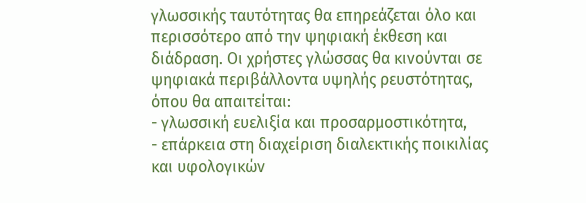γλωσσικής ταυτότητας θα επηρεάζεται όλο και περισσότερο από την ψηφιακή έκθεση και διάδραση. Οι χρήστες γλώσσας θα κινούνται σε ψηφιακά περιβάλλοντα υψηλής ρευστότητας, όπου θα απαιτείται:
- γλωσσική ευελιξία και προσαρμοστικότητα,
- επάρκεια στη διαχείριση διαλεκτικής ποικιλίας και υφολογικών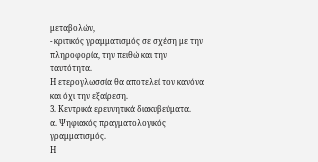μεταβολών,
- κριτικός γραμματισμός σε σχέση με την πληροφορία, την πειθώ και την ταυτότητα.
Η ετερογλωσσία θα αποτελεί τον κανόνα και όχι την εξαίρεση.
3. Κεντρικά ερευνητικά διακυβεύματα.
α. Ψηφιακός πραγματολογικός γραμματισμός.
Η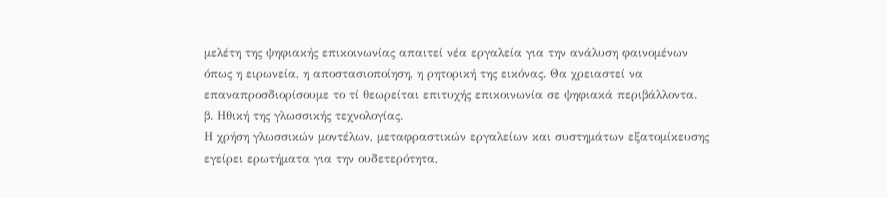μελέτη της ψηφιακής επικοινωνίας απαιτεί νέα εργαλεία για την ανάλυση φαινομένων όπως η ειρωνεία, η αποστασιοποίηση, η ρητορική της εικόνας. Θα χρειαστεί να επαναπροσδιορίσουμε το τί θεωρείται επιτυχής επικοινωνία σε ψηφιακά περιβάλλοντα.
β. Ηθική της γλωσσικής τεχνολογίας.
Η χρήση γλωσσικών μοντέλων, μεταφραστικών εργαλείων και συστημάτων εξατομίκευσης εγείρει ερωτήματα για την ουδετερότητα,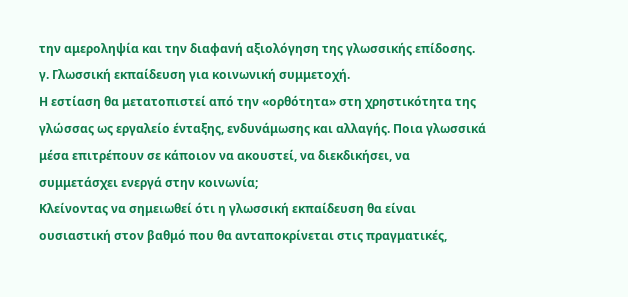την αμεροληψία και την διαφανή αξιολόγηση της γλωσσικής επίδοσης.
γ. Γλωσσική εκπαίδευση για κοινωνική συμμετοχή.
Η εστίαση θα μετατοπιστεί από την «ορθότητα» στη χρηστικότητα της γλώσσας ως εργαλείο ένταξης, ενδυνάμωσης και αλλαγής. Ποια γλωσσικά μέσα επιτρέπουν σε κάποιον να ακουστεί, να διεκδικήσει, να συμμετάσχει ενεργά στην κοινωνία;
Κλείνοντας να σημειωθεί ότι η γλωσσική εκπαίδευση θα είναι ουσιαστική στον βαθμό που θα ανταποκρίνεται στις πραγματικές,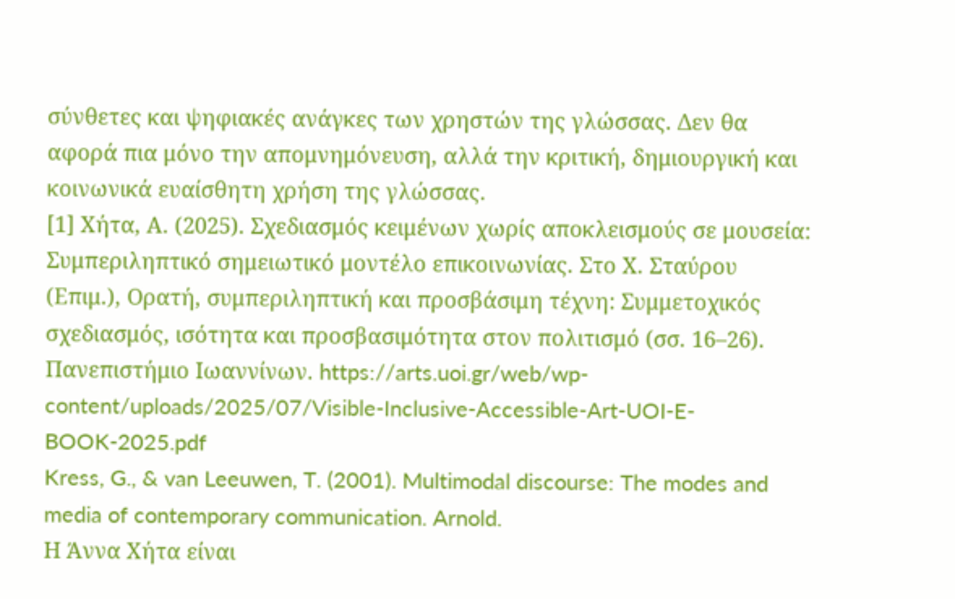σύνθετες και ψηφιακές ανάγκες των χρηστών της γλώσσας. Δεν θα αφορά πια μόνο την απομνημόνευση, αλλά την κριτική, δημιουργική και κοινωνικά ευαίσθητη χρήση της γλώσσας.
[1] Χήτα, Α. (2025). Σχεδιασμός κειμένων χωρίς αποκλεισμούς σε μουσεία: Συμπεριληπτικό σημειωτικό μοντέλο επικοινωνίας. Στο Χ. Σταύρου (Επιμ.), Ορατή, συμπεριληπτική και προσβάσιμη τέχνη: Συμμετοχικός σχεδιασμός, ισότητα και προσβασιμότητα στον πολιτισμό (σσ. 16–26). Πανεπιστήμιο Ιωαννίνων. https://arts.uoi.gr/web/wp-content/uploads/2025/07/Visible-Inclusive-Accessible-Art-UOI-E-BOOK-2025.pdf
Kress, G., & van Leeuwen, T. (2001). Multimodal discourse: The modes and media of contemporary communication. Arnold.
Η Άννα Χήτα είναι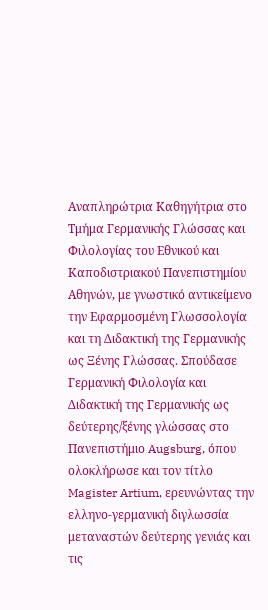Αναπληρώτρια Καθηγήτρια στο Τμήμα Γερμανικής Γλώσσας και Φιλολογίας του Εθνικού και Καποδιστριακού Πανεπιστημίου Αθηνών, με γνωστικό αντικείμενο την Εφαρμοσμένη Γλωσσολογία και τη Διδακτική της Γερμανικής ως Ξένης Γλώσσας. Σπούδασε Γερμανική Φιλολογία και Διδακτική της Γερμανικής ως δεύτερης/ξένης γλώσσας στο Πανεπιστήμιο Augsburg, όπου ολοκλήρωσε και τον τίτλο Magister Artium, ερευνώντας την ελληνο-γερμανική διγλωσσία μεταναστών δεύτερης γενιάς και τις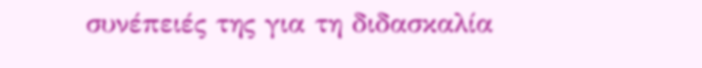συνέπειές της για τη διδασκαλία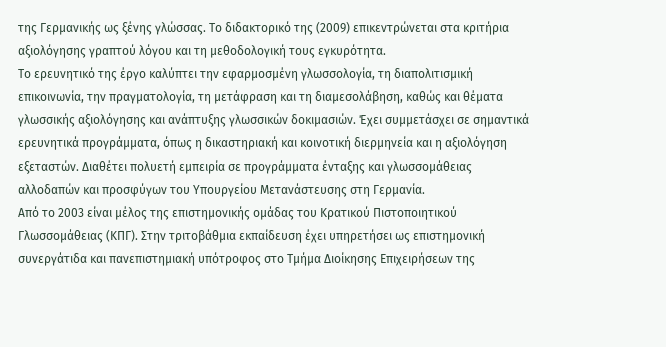της Γερμανικής ως ξένης γλώσσας. Το διδακτορικό της (2009) επικεντρώνεται στα κριτήρια αξιολόγησης γραπτού λόγου και τη μεθοδολογική τους εγκυρότητα.
Το ερευνητικό της έργο καλύπτει την εφαρμοσμένη γλωσσολογία, τη διαπολιτισμική επικοινωνία, την πραγματολογία, τη μετάφραση και τη διαμεσολάβηση, καθώς και θέματα γλωσσικής αξιολόγησης και ανάπτυξης γλωσσικών δοκιμασιών. Έχει συμμετάσχει σε σημαντικά ερευνητικά προγράμματα, όπως η δικαστηριακή και κοινοτική διερμηνεία και η αξιολόγηση εξεταστών. Διαθέτει πολυετή εμπειρία σε προγράμματα ένταξης και γλωσσομάθειας αλλοδαπών και προσφύγων του Υπουργείου Μετανάστευσης στη Γερμανία.
Από το 2003 είναι μέλος της επιστημονικής ομάδας του Κρατικού Πιστοποιητικού Γλωσσομάθειας (ΚΠΓ). Στην τριτοβάθμια εκπαίδευση έχει υπηρετήσει ως επιστημονική συνεργάτιδα και πανεπιστημιακή υπότροφος στο Τμήμα Διοίκησης Επιχειρήσεων της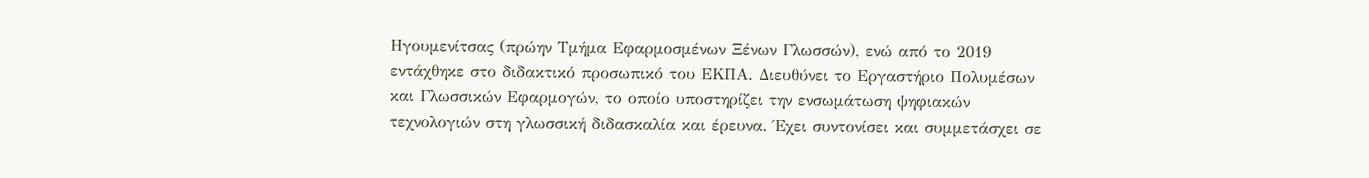Ηγουμενίτσας (πρώην Τμήμα Εφαρμοσμένων Ξένων Γλωσσών), ενώ από το 2019 εντάχθηκε στο διδακτικό προσωπικό του ΕΚΠΑ. Διευθύνει το Εργαστήριο Πολυμέσων και Γλωσσικών Εφαρμογών, το οποίο υποστηρίζει την ενσωμάτωση ψηφιακών τεχνολογιών στη γλωσσική διδασκαλία και έρευνα. Έχει συντονίσει και συμμετάσχει σε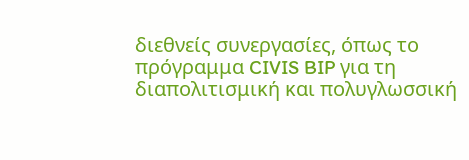διεθνείς συνεργασίες, όπως το πρόγραμμα CIVIS BIP για τη διαπολιτισμική και πολυγλωσσική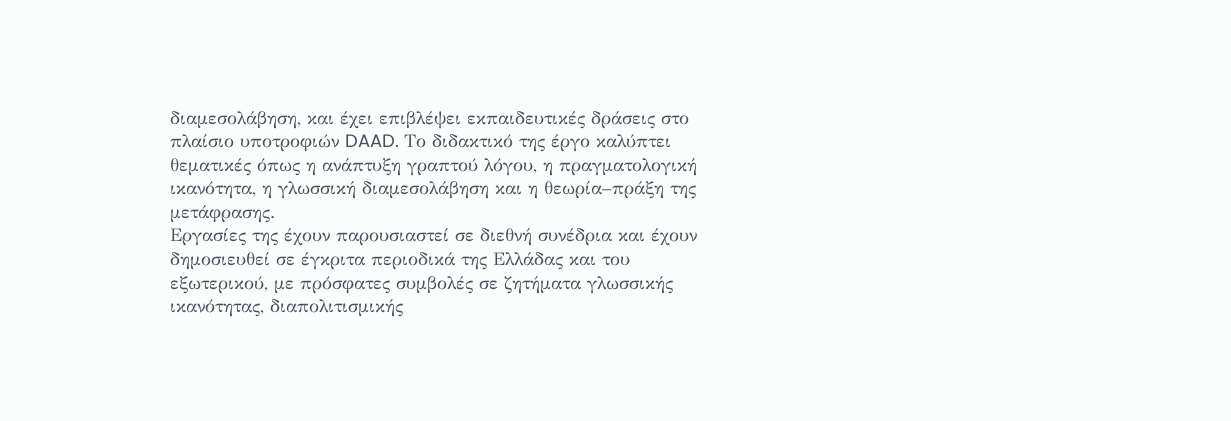διαμεσολάβηση, και έχει επιβλέψει εκπαιδευτικές δράσεις στο πλαίσιο υποτροφιών DAAD. Το διδακτικό της έργο καλύπτει θεματικές όπως η ανάπτυξη γραπτού λόγου, η πραγματολογική ικανότητα, η γλωσσική διαμεσολάβηση και η θεωρία–πράξη της μετάφρασης.
Εργασίες της έχουν παρουσιαστεί σε διεθνή συνέδρια και έχουν δημοσιευθεί σε έγκριτα περιοδικά της Ελλάδας και του εξωτερικού, με πρόσφατες συμβολές σε ζητήματα γλωσσικής ικανότητας, διαπολιτισμικής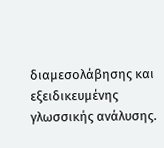διαμεσολάβησης και εξειδικευμένης γλωσσικής ανάλυσης.